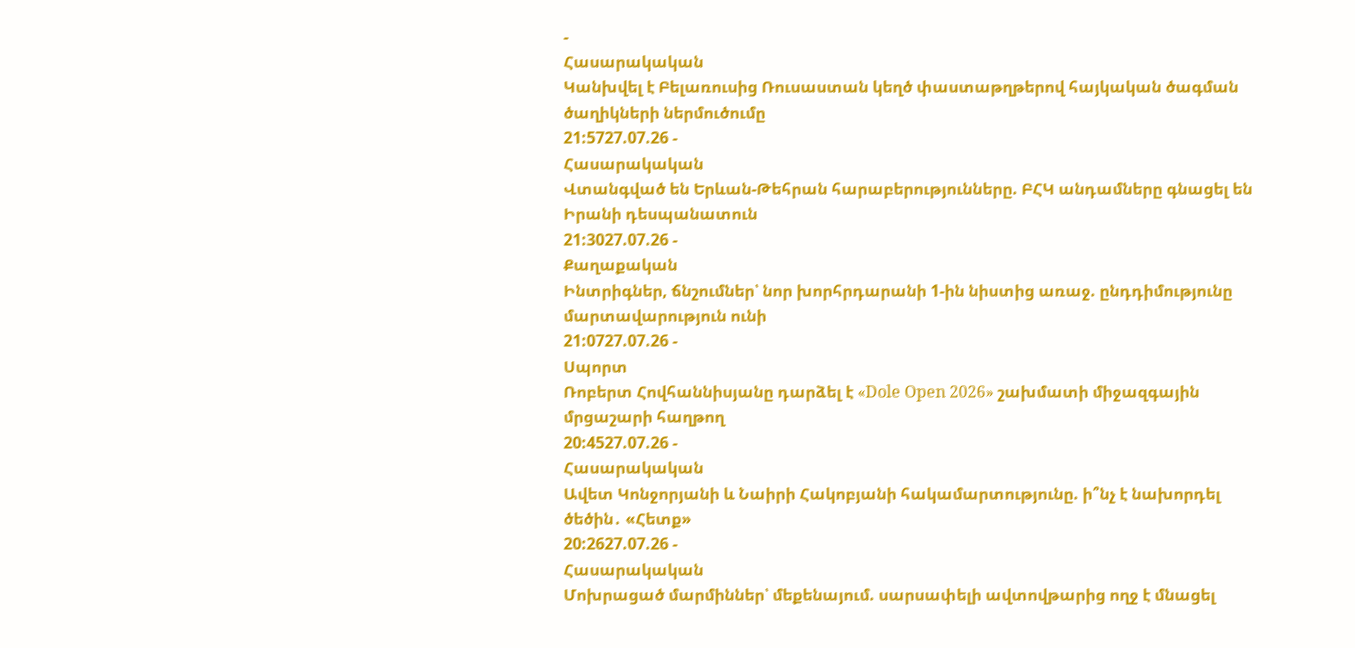-
Հասարակական
Կանխվել է Բելառուսից Ռուսաստան կեղծ փաստաթղթերով հայկական ծագման ծաղիկների ներմուծումը
21:5727.07.26 -
Հասարակական
Վտանգված են Երևան-Թեհրան հարաբերությունները. ԲՀԿ անդամները գնացել են Իրանի դեսպանատուն
21:3027.07.26 -
Քաղաքական
Ինտրիգներ, ճնշումներ՝ նոր խորհրդարանի 1-ին նիստից առաջ. ընդդիմությունը մարտավարություն ունի
21:0727.07.26 -
Սպորտ
Ռոբերտ Հովհաննիսյանը դարձել է «Dole Open 2026» շախմատի միջազգային մրցաշարի հաղթող
20:4527.07.26 -
Հասարակական
Ավետ Կոնջորյանի և Նաիրի Հակոբյանի հակամարտությունը. ի՞նչ է նախորդել ծեծին․ «Հետք»
20:2627.07.26 -
Հասարակական
Մոխրացած մարմիններ՝ մեքենայում. սարսափելի ավտովթարից ողջ է մնացել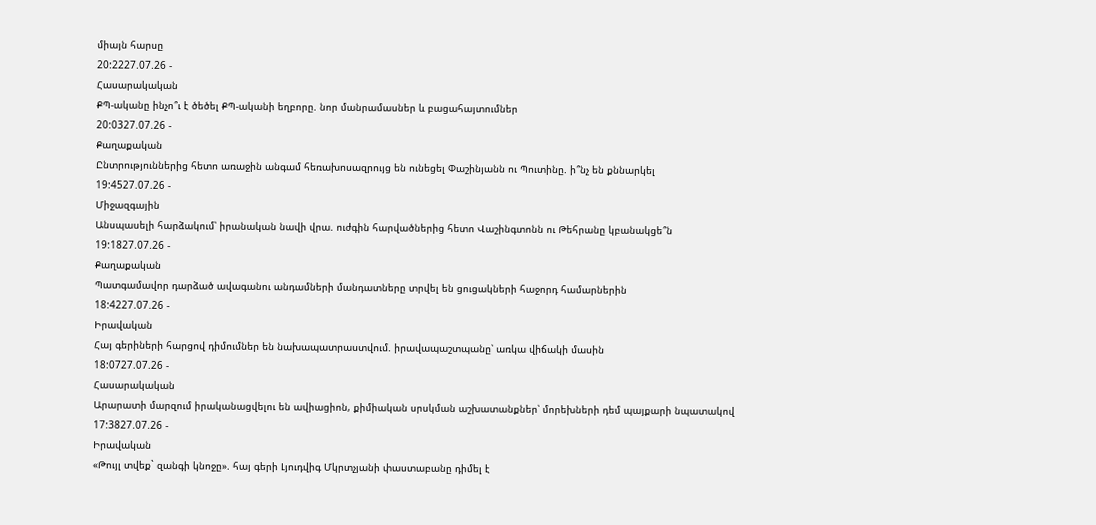միայն հարսը
20:2227.07.26 -
Հասարակական
ՔՊ-ականը ինչո՞ւ է ծեծել ՔՊ-ականի եղբորը. նոր մանրամասներ և բացահայտումներ
20:0327.07.26 -
Քաղաքական
Ընտրություններից հետո առաջին անգամ հեռախոսազրույց են ունեցել Փաշինյանն ու Պուտինը. ի՞նչ են քննարկել
19:4527.07.26 -
Միջազգային
Անսպասելի հարձակում՝ իրանական նավի վրա. ուժգին հարվածներից հետո Վաշինգտոնն ու Թեհրանը կբանակցե՞ն
19:1827.07.26 -
Քաղաքական
Պատգամավոր դարձած ավագանու անդամների մանդատները տրվել են ցուցակների հաջորդ համարներին
18:4227.07.26 -
Իրավական
Հայ գերիների հարցով դիմումներ են նախապատրաստվում. իրավապաշտպանը՝ առկա վիճակի մասին
18:0727.07.26 -
Հասարակական
Արարատի մարզում իրականացվելու են ավիացիոն, քիմիական սրսկման աշխատանքներ՝ մորեխների դեմ պայքարի նպատակով
17:3827.07.26 -
Իրավական
«Թույլ տվեք` զանգի կնոջը». հայ գերի Լյուդվիգ Մկրտչյանի փաստաբանը դիմել է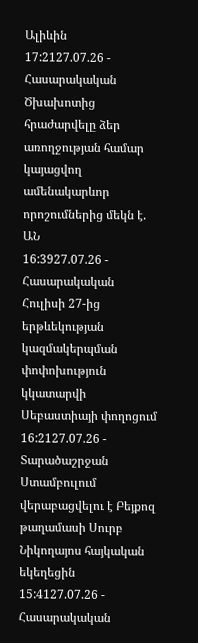Ալիևին
17:2127.07.26 -
Հասարակական
Ծխախոտից հրաժարվելը ձեր առողջության համար կայացվող ամենակարևոր որոշումներից մեկն է. ԱՆ
16:3927.07.26 -
Հասարակական
Հուլիսի 27-ից երթևեկության կազմակերպման փոփոխություն կկատարվի Սեբաստիայի փողոցում
16:2127.07.26 -
Տարածաշրջան
Ստամբուլում վերաբացվելու է Բեյքոզ թաղամասի Սուրբ Նիկողայոս հայկական եկեղեցին
15:4127.07.26 -
Հասարակական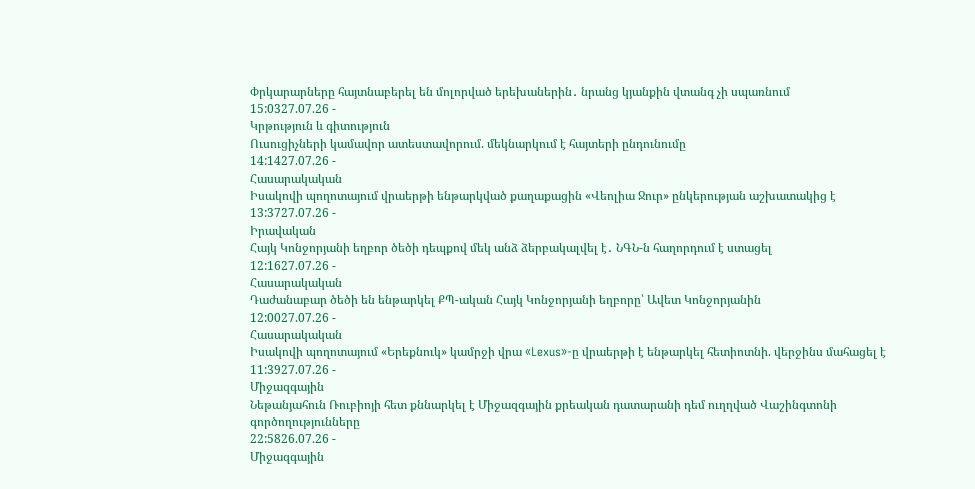Փրկարարները հայտնաբերել են մոլորված երեխաներին․ նրանց կյանքին վտանգ չի սպառնում
15:0327.07.26 -
Կրթություն և գիտություն
Ուսուցիչների կամավոր ատեստավորում. մեկնարկում է հայտերի ընդունումը
14:1427.07.26 -
Հասարակական
Իսակովի պողոտայում վրաերթի ենթարկված քաղաքացին «Վեոլիա Ջուր» ընկերության աշխատակից է
13:3727.07.26 -
Իրավական
Հայկ Կոնջորյանի եղբոր ծեծի դեպքով մեկ անձ ձերբակալվել է․ ՆԳՆ-ն հաղորդում է ստացել
12:1627.07.26 -
Հասարակական
Դաժանաբար ծեծի են ենթարկել ՔՊ-ական Հայկ Կոնջորյանի եղբորը՝ Ավետ Կոնջորյանին
12:0027.07.26 -
Հասարակական
Իսակովի պողոտայում «Երեքնուկ» կամրջի վրա «Lexus»-ը վրաերթի է ենթարկել հետիոտնի. վերջինս մահացել է
11:3927.07.26 -
Միջազգային
Նեթանյահուն Ռուբիոյի հետ քննարկել է Միջազգային քրեական դատարանի դեմ ուղղված Վաշինգտոնի գործողությունները
22:5826.07.26 -
Միջազգային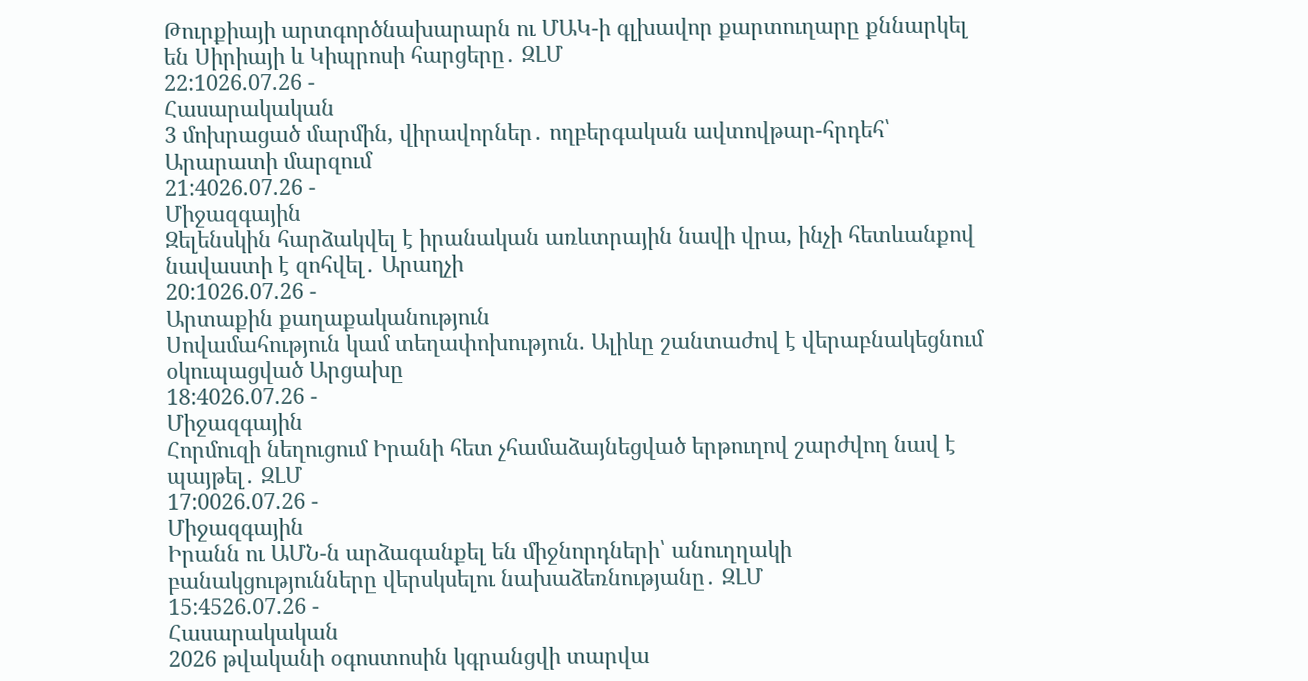Թուրքիայի արտգործնախարարն ու ՄԱԿ-ի գլխավոր քարտուղարը քննարկել են Սիրիայի և Կիպրոսի հարցերը․ ԶԼՄ
22:1026.07.26 -
Հասարակական
3 մոխրացած մարմին, վիրավորներ․ ողբերգական ավտովթար-հրդեհ՝ Արարատի մարզում
21:4026.07.26 -
Միջազգային
Զելենսկին հարձակվել է իրանական առևտրային նավի վրա, ինչի հետևանքով նավաստի է զոհվել․ Արաղչի
20:1026.07.26 -
Արտաքին քաղաքականություն
Սովամահություն կամ տեղափոխություն. Ալիևը շանտաժով է վերաբնակեցնում օկուպացված Արցախը
18:4026.07.26 -
Միջազգային
Հորմուզի նեղուցում Իրանի հետ չհամաձայնեցված երթուղով շարժվող նավ է պայթել․ ԶԼՄ
17:0026.07.26 -
Միջազգային
Իրանն ու ԱՄՆ-ն արձագանքել են միջնորդների՝ անուղղակի բանակցությունները վերսկսելու նախաձեռնությանը․ ԶԼՄ
15:4526.07.26 -
Հասարակական
2026 թվականի օգոստոսին կգրանցվի տարվա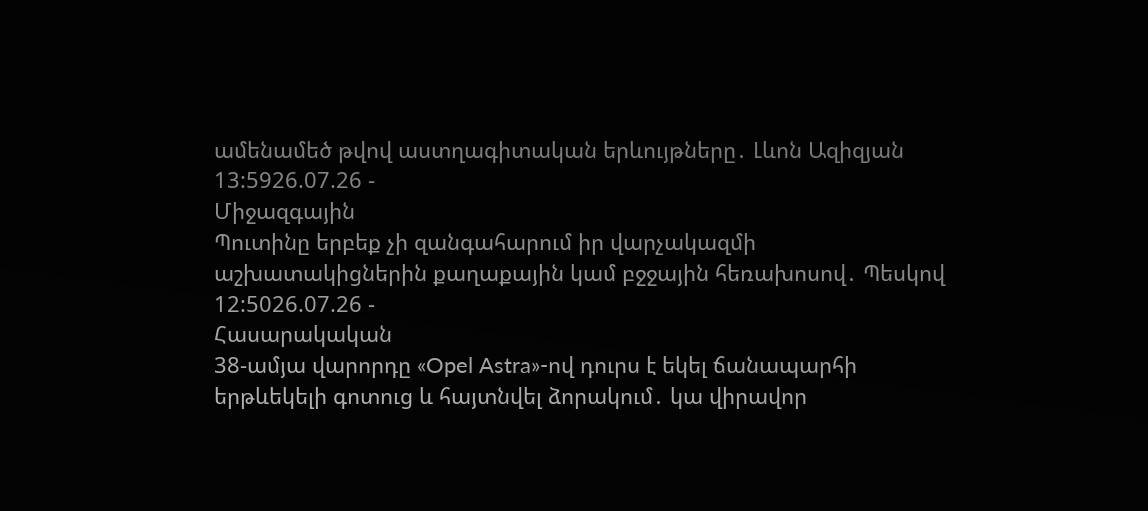ամենամեծ թվով աստղագիտական երևույթները․ Լևոն Ազիզյան
13:5926.07.26 -
Միջազգային
Պուտինը երբեք չի զանգահարում իր վարչակազմի աշխատակիցներին քաղաքային կամ բջջային հեռախոսով․ Պեսկով
12:5026.07.26 -
Հասարակական
38-ամյա վարորդը «Opel Astra»-ով դուրս է եկել ճանապարհի երթևեկելի գոտուց և հայտնվել ձորակում․ կա վիրավոր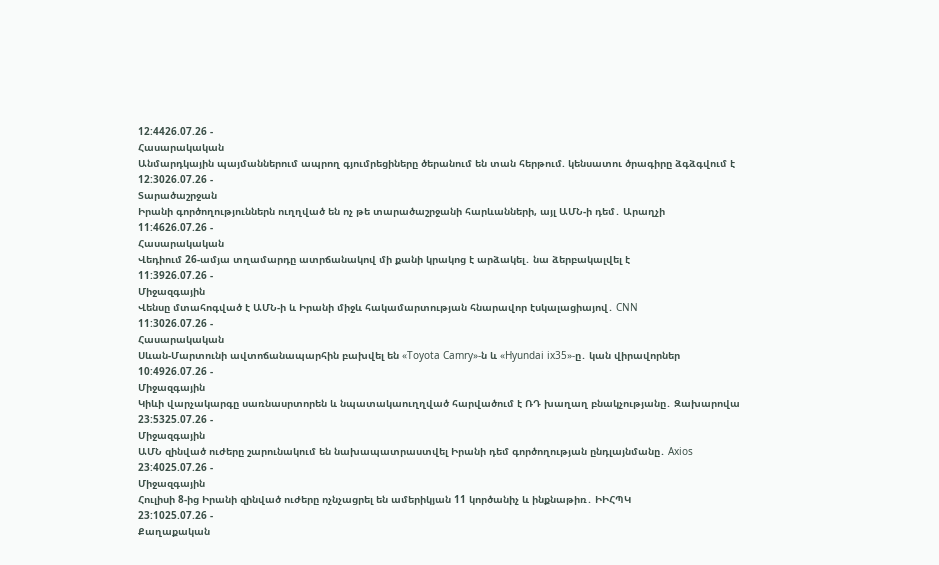12:4426.07.26 -
Հասարակական
Անմարդկային պայմաններում ապրող գյումրեցիները ծերանում են տան հերթում. կենսատու ծրագիրը ձգձգվում է
12:3026.07.26 -
Տարածաշրջան
Իրանի գործողություններն ուղղված են ոչ թե տարածաշրջանի հարևանների, այլ ԱՄՆ-ի դեմ․ Արաղչի
11:4626.07.26 -
Հասարակական
Վեդիում 26-ամյա տղամարդը ատրճանակով մի քանի կրակոց է արձակել․ նա ձերբակալվել է
11:3926.07.26 -
Միջազգային
Վենսը մտահոգված է ԱՄՆ-ի և Իրանի միջև հակամարտության հնարավոր էսկալացիայով․ CNN
11:3026.07.26 -
Հասարակական
Սևան-Մարտունի ավտոճանապարհին բախվել են «Toyota Camry»-ն և «Hyundai ix35»-ը․ կան վիրավորներ
10:4926.07.26 -
Միջազգային
Կիևի վարչակարգը սառնասրտորեն և նպատակաուղղված հարվածում է ՌԴ խաղաղ բնակչությանը․ Զախարովա
23:5325.07.26 -
Միջազգային
ԱՄՆ զինված ուժերը շարունակում են նախապատրաստվել Իրանի դեմ գործողության ընդլայնմանը․ Axios
23:4025.07.26 -
Միջազգային
Հուլիսի 8-ից Իրանի զինված ուժերը ոչնչացրել են ամերիկյան 11 կործանիչ և ինքնաթիռ․ ԻԻՀՊԿ
23:1025.07.26 -
Քաղաքական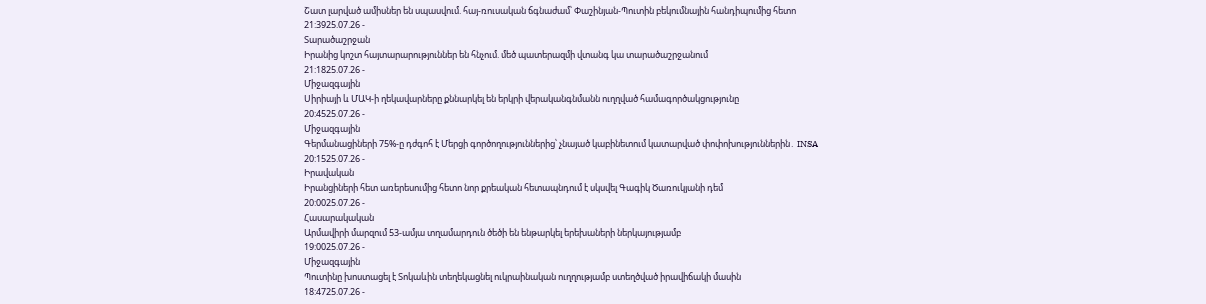Շատ լարված ամիսներ են սպասվում. հայ-ռուսական ճգնաժամ՝ Փաշինյան-Պուտին բեկումնային հանդիպումից հետո
21:3925.07.26 -
Տարածաշրջան
Իրանից կոշտ հայտարարություններ են հնչում. մեծ պատերազմի վտանգ կա տարածաշրջանում
21:1825.07.26 -
Միջազգային
Սիրիայի և ՄԱԿ-ի ղեկավարները քննարկել են երկրի վերականգնմանն ուղղված համագործակցությունը
20:4525.07.26 -
Միջազգային
Գերմանացիների 75%-ը դժգոհ է Մերցի գործողություններից՝ չնայած կաբինետում կատարված փոփոխություններին․ INSA
20:1525.07.26 -
Իրավական
Իրանցիների հետ առերեսումից հետո նոր քրեական հետապնդում է սկսվել Գագիկ Ծառուկյանի դեմ
20:0025.07.26 -
Հասարակական
Արմավիրի մարզում 53-ամյա տղամարդուն ծեծի են ենթարկել երեխաների ներկայությամբ
19:0025.07.26 -
Միջազգային
Պուտինը խոստացել է Տոկաևին տեղեկացնել ուկրաինական ուղղությամբ ստեղծված իրավիճակի մասին
18:4725.07.26 -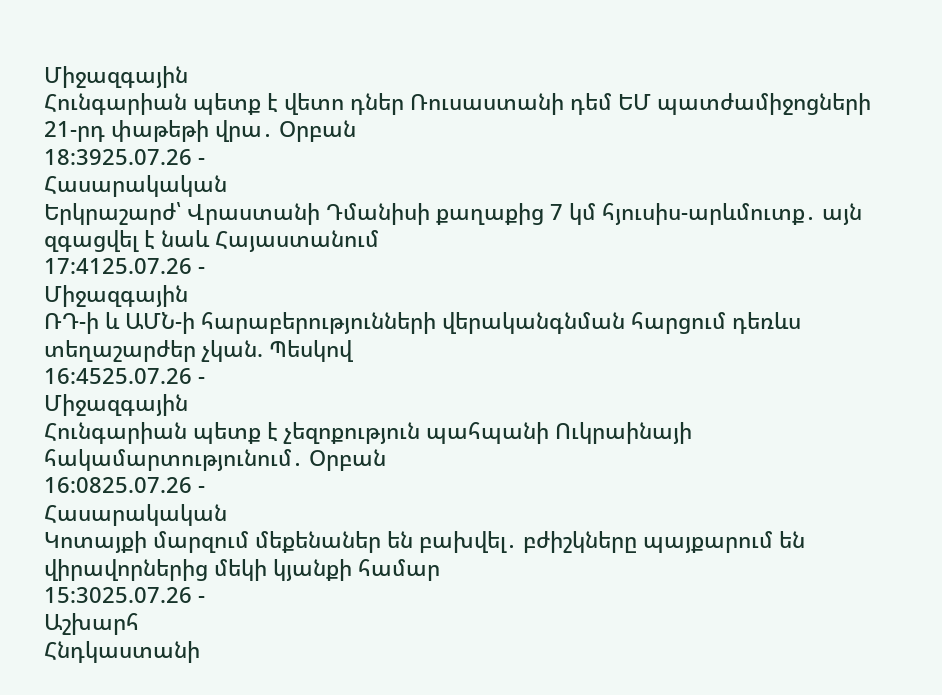Միջազգային
Հունգարիան պետք է վետո դներ Ռուսաստանի դեմ ԵՄ պատժամիջոցների 21-րդ փաթեթի վրա․ Օրբան
18:3925.07.26 -
Հասարակական
Երկրաշարժ՝ Վրաստանի Դմանիսի քաղաքից 7 կմ հյուսիս-արևմուտք․ այն զգացվել է նաև Հայաստանում
17:4125.07.26 -
Միջազգային
ՌԴ-ի և ԱՄՆ-ի հարաբերությունների վերականգնման հարցում դեռևս տեղաշարժեր չկան. Պեսկով
16:4525.07.26 -
Միջազգային
Հունգարիան պետք է չեզոքություն պահպանի Ուկրաինայի հակամարտությունում․ Օրբան
16:0825.07.26 -
Հասարակական
Կոտայքի մարզում մեքենաներ են բախվել․ բժիշկները պայքարում են վիրավորներից մեկի կյանքի համար
15:3025.07.26 -
Աշխարհ
Հնդկաստանի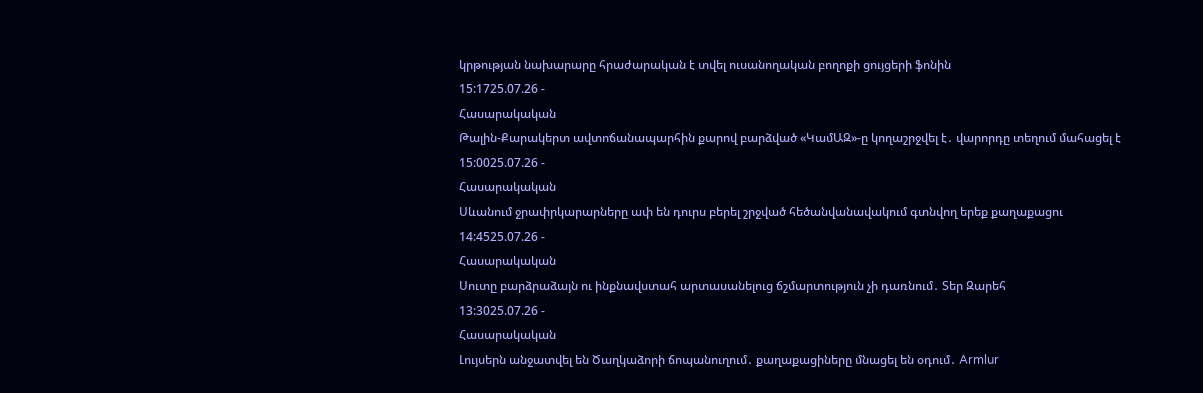կրթության նախարարը հրաժարական է տվել ուսանողական բողոքի ցույցերի ֆոնին
15:1725.07.26 -
Հասարակական
Թալին-Քարակերտ ավտոճանապարհին քարով բարձված «ԿամԱԶ»-ը կողաշրջվել է․ վարորդը տեղում մահացել է
15:0025.07.26 -
Հասարակական
Սևանում ջրափրկարարները ափ են դուրս բերել շրջված հեծանվանավակում գտնվող երեք քաղաքացու
14:4525.07.26 -
Հասարակական
Սուտը բարձրաձայն ու ինքնավստահ արտասանելուց ճշմարտություն չի դառնում․ Տեր Զարեհ
13:3025.07.26 -
Հասարակական
Լույսերն անջատվել են Ծաղկաձորի ճոպանուղում․ քաղաքացիները մնացել են օդում․ Armlur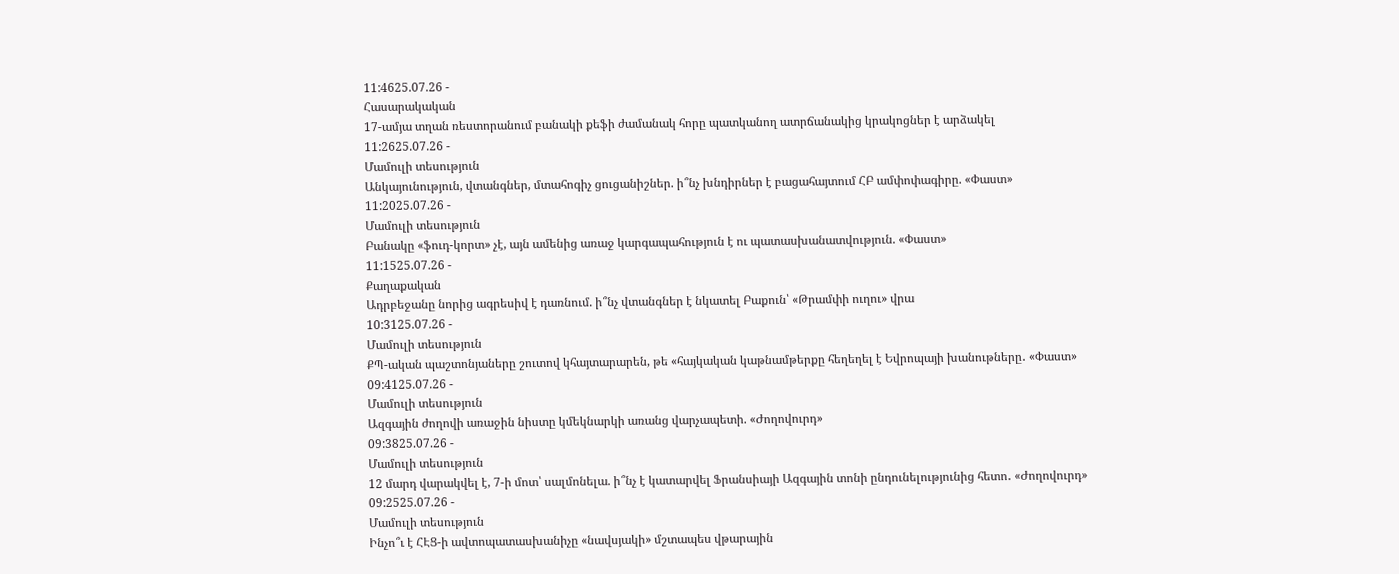11:4625.07.26 -
Հասարակական
17-ամյա տղան ռեստորանում բանակի քեֆի ժամանակ հորը պատկանող ատրճանակից կրակոցներ է արձակել
11:2625.07.26 -
Մամուլի տեսություն
Անկայունություն, վտանգներ, մտահոգիչ ցուցանիշներ. ի՞նչ խնդիրներ է բացահայտում ՀԲ ամփոփագիրը. «Փաստ»
11:2025.07.26 -
Մամուլի տեսություն
Բանակը «ֆուդ-կորտ» չէ, այն ամենից առաջ կարգապահություն է ու պատասխանատվություն. «Փաստ»
11:1525.07.26 -
Քաղաքական
Ադրբեջանը նորից ագրեսիվ է դառնում. ի՞նչ վտանգներ է նկատել Բաքուն՝ «Թրամփի ուղու» վրա
10:3125.07.26 -
Մամուլի տեսություն
ՔՊ-ական պաշտոնյաները շուտով կհայտարարեն, թե «հայկական կաթնամթերքը հեղեղել է Եվրոպայի խանութները․ «Փաստ»
09:4125.07.26 -
Մամուլի տեսություն
Ազգային ժողովի առաջին նիստը կմեկնարկի առանց վարչապետի. «Ժողովուրդ»
09:3825.07.26 -
Մամուլի տեսություն
12 մարդ վարակվել է, 7-ի մոտ՝ սալմոնելա. ի՞նչ է կատարվել Ֆրանսիայի Ազգային տոնի ընդունելությունից հետո․ «Ժողովուրդ»
09:2525.07.26 -
Մամուլի տեսություն
Ինչո՞ւ է ՀԷՑ-ի ավտոպատասխանիչը «նավսյակի» մշտապես վթարային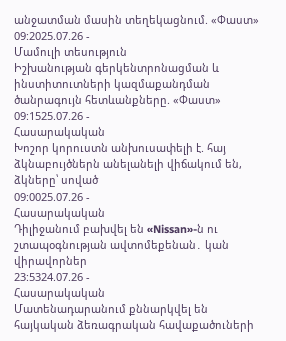անջատման մասին տեղեկացնում. «Փաստ»
09:2025.07.26 -
Մամուլի տեսություն
Իշխանության գերկենտրոնացման և ինստիտուտների կազմաքանդման ծանրագույն հետևանքները. «Փաստ»
09:1525.07.26 -
Հասարակական
Խոշոր կորուստն անխուսափելի է. հայ ձկնաբույծներն անելանելի վիճակում են, ձկները՝ սոված
09:0025.07.26 -
Հասարակական
Դիլիջանում բախվել են «Nissan»-ն ու շտապօգնության ավտոմեքենան․ կան վիրավորներ
23:5324.07.26 -
Հասարակական
Մատենադարանում քննարկվել են հայկական ձեռագրական հավաքածուների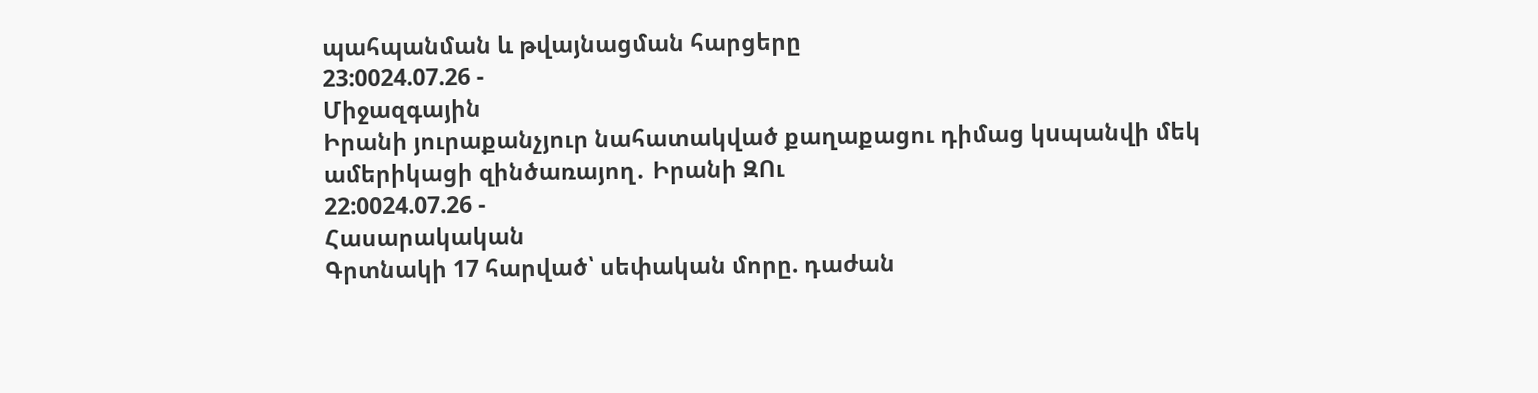պահպանման և թվայնացման հարցերը
23:0024.07.26 -
Միջազգային
Իրանի յուրաքանչյուր նահատակված քաղաքացու դիմաց կuպանվի մեկ ամերիկացի զինծառայող․ Իրանի ԶՈւ
22:0024.07.26 -
Հասարակական
Գրտնակի 17 հարված՝ սեփական մորը. դաժան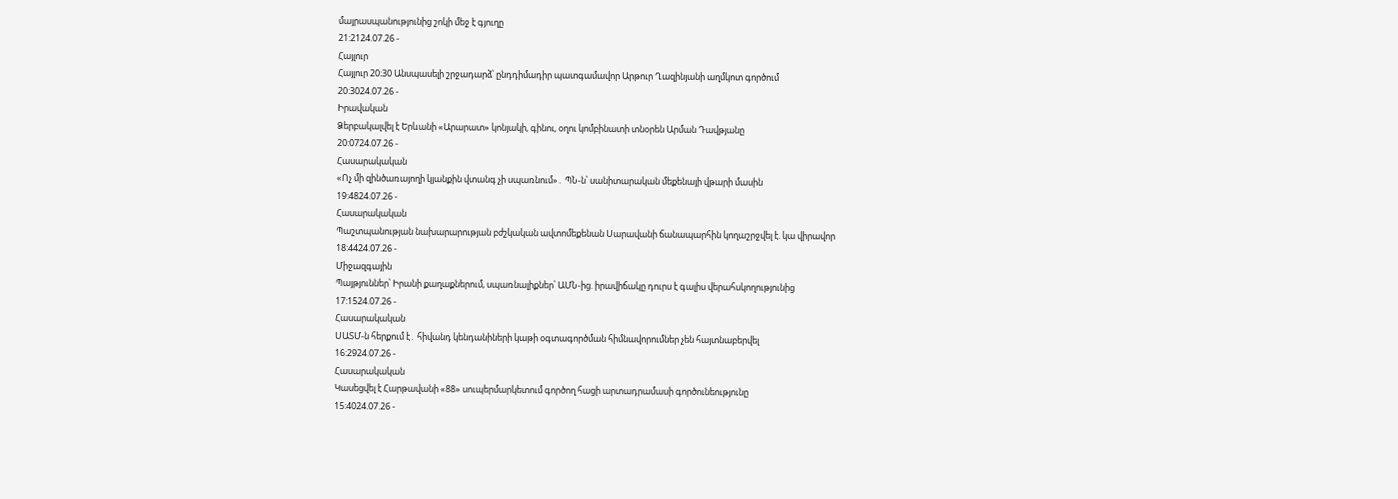մայրասպանությունից շոկի մեջ է գյուղը
21:2124.07.26 -
Հայլուր
Հայլուր 20։30 Անսպասելի շրջադարձ՝ ընդդիմադիր պատգամավոր Արթուր Ղազինյանի աղմկոտ գործում
20:3024.07.26 -
Իրավական
Ձերբակալվել է Երևանի «Արարատ» կոնյակի, գինու, օղու կոմբինատի տնօրեն Արման Դավթյանը
20:0724.07.26 -
Հասարակական
«Ոչ մի զինծառայողի կյանքին վտանգ չի սպառնում»․ ՊՆ-ն՝ սանիտարական մեքենայի վթարի մասին
19:4824.07.26 -
Հասարակական
Պաշտպանության նախարարության բժշկական ավտոմեքենան Սարավանի ճանապարհին կողաշրջվել է. կա վիրավոր
18:4424.07.26 -
Միջազգային
Պայթյուններ՝ Իրանի քաղաքներում, սպառնալիքներ՝ ԱՄՆ-ից. իրավիճակը դուրս է գալիս վերահսկողությունից
17:1524.07.26 -
Հասարակական
ՍԱՏՄ-ն հերքում է․ հիվանդ կենդանիների կաթի օգտագործման հիմնավորումներ չեն հայտնաբերվել
16:2924.07.26 -
Հասարակական
Կասեցվել է Հարթավանի «88» սուպերմարկետում գործող հացի արտադրամասի գործունեությունը
15:4024.07.26 -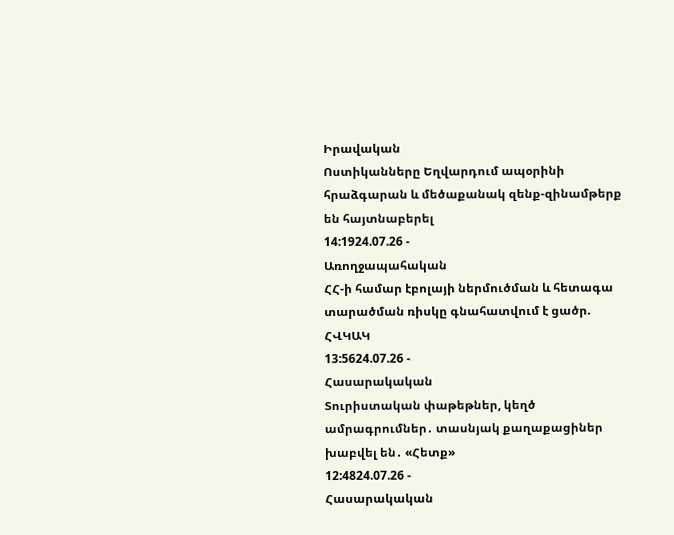Իրավական
Ոստիկանները Եղվարդում ապօրինի հրաձգարան և մեծաքանակ զենք-զինամթերք են հայտնաբերել
14:1924.07.26 -
Առողջապահական
ՀՀ-ի համար էբոլայի ներմուծման և հետագա տարածման ռիսկը գնահատվում է ցածր. ՀՎԿԱԿ
13:5624.07.26 -
Հասարակական
Տուրիստական փաթեթներ, կեղծ ամրագրումներ․ տասնյակ քաղաքացիներ խաբվել են․ «Հետք»
12:4824.07.26 -
Հասարակական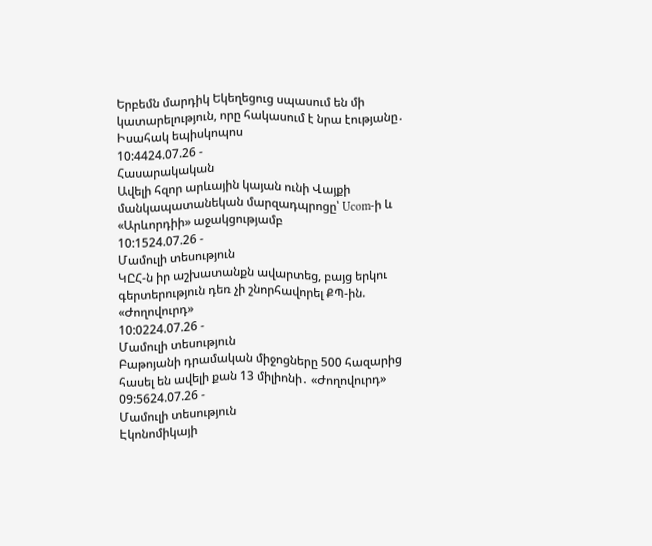Երբեմն մարդիկ Եկեղեցուց սպասում են մի կատարելություն, որը հակասում է նրա էությանը․ Իսահակ եպիսկոպոս
10:4424.07.26 -
Հասարակական
Ավելի հզոր արևային կայան ունի Վայքի մանկապատանեկան մարզադպրոցը՝ Ucom-ի և «Արևորդիի» աջակցությամբ
10:1524.07.26 -
Մամուլի տեսություն
ԿԸՀ-ն իր աշխատանքն ավարտեց, բայց երկու գերտերություն դեռ չի շնորհավորել ՔՊ-ին. «Ժողովուրդ»
10:0224.07.26 -
Մամուլի տեսություն
Բաթոյանի դրամական միջոցները 500 հազարից հասել են ավելի քան 13 միլիոնի․ «Ժողովուրդ»
09:5624.07.26 -
Մամուլի տեսություն
Էկոնոմիկայի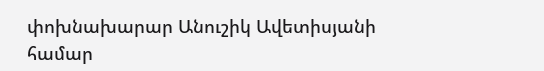փոխնախարար Անուշիկ Ավետիսյանի համար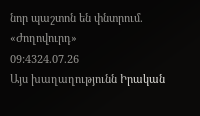նոր պաշտոն են փնտրում. «Ժողովուրդ»
09:4324.07.26
Այս խաղաղությունն Իրական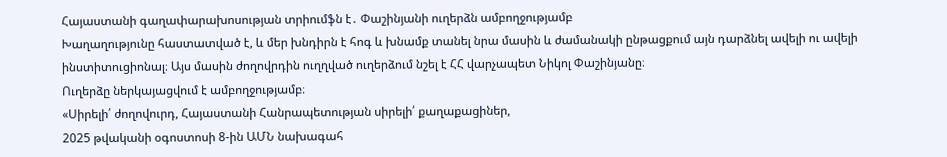Հայաստանի գաղափարախոսության տրիումֆն է․ Փաշինյանի ուղերձն ամբողջությամբ
Խաղաղությունը հաստատված է, և մեր խնդիրն է հոգ և խնամք տանել նրա մասին և ժամանակի ընթացքում այն դարձնել ավելի ու ավելի ինստիտուցիոնալ։ Այս մասին ժողովրդին ուղղված ուղերձում նշել է ՀՀ վարչապետ Նիկոլ Փաշինյանը։
Ուղերձը ներկայացվում է ամբողջությամբ։
«Սիրելի՛ ժողովուրդ, Հայաստանի Հանրապետության սիրելի՛ քաղաքացիներ,
2025 թվականի օգոստոսի 8-ին ԱՄՆ նախագահ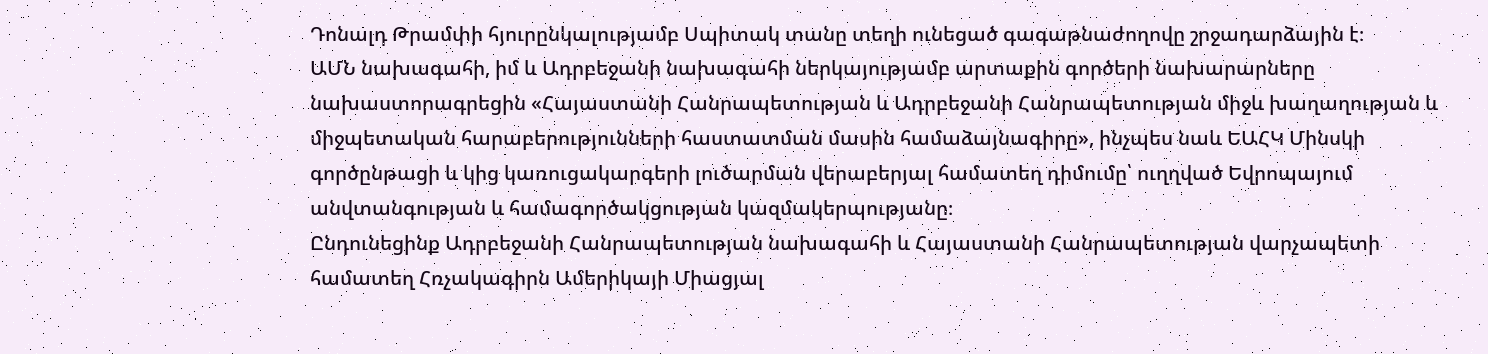Դոնալդ Թրամփի հյուրընկալությամբ Սպիտակ տանը տեղի ունեցած գագաթնաժողովը շրջադարձային է։
ԱՄՆ նախագահի, իմ և Ադրբեջանի նախագահի ներկայությամբ արտաքին գործերի նախարարները նախաստորագրեցին «Հայաստանի Հանրապետության և Ադրբեջանի Հանրապետության միջև խաղաղության և միջպետական հարաբերությունների հաստատման մասին համաձայնագիրը», ինչպես նաև ԵԱՀԿ Մինսկի գործընթացի և կից կառուցակարգերի լուծարման վերաբերյալ համատեղ դիմումը՝ ուղղված Եվրոպայում անվտանգության և համագործակցության կազմակերպությանը։
Ընդունեցինք Ադրբեջանի Հանրապետության նախագահի և Հայաստանի Հանրապետության վարչապետի համատեղ Հռչակագիրն Ամերիկայի Միացյալ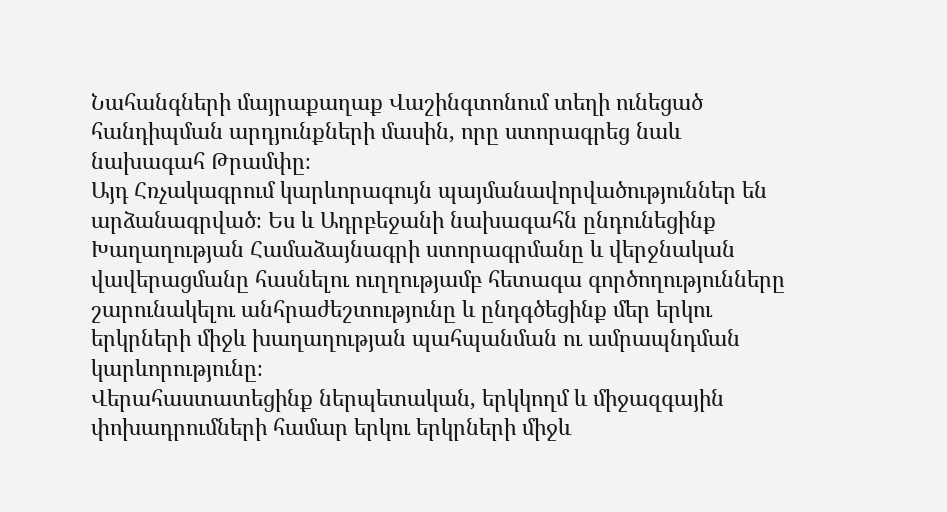Նահանգների մայրաքաղաք Վաշինգտոնում տեղի ունեցած հանդիպման արդյունքների մասին, որը ստորագրեց նաև նախագահ Թրամփը։
Այդ Հռչակագրում կարևորագույն պայմանավորվածություններ են արձանագրված։ Ես և Ադրբեջանի նախագահն ընդունեցինք Խաղաղության Համաձայնագրի ստորագրմանը և վերջնական վավերացմանը հասնելու ուղղությամբ հետագա գործողությունները շարունակելու անհրաժեշտությունը և ընդգծեցինք մեր երկու երկրների միջև խաղաղության պահպանման ու ամրապնդման կարևորությունը։
Վերահաստատեցինք ներպետական, երկկողմ և միջազգային փոխադրումների համար երկու երկրների միջև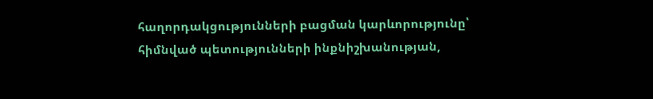հաղորդակցությունների բացման կարևորությունը՝ հիմնված պետությունների ինքնիշխանության,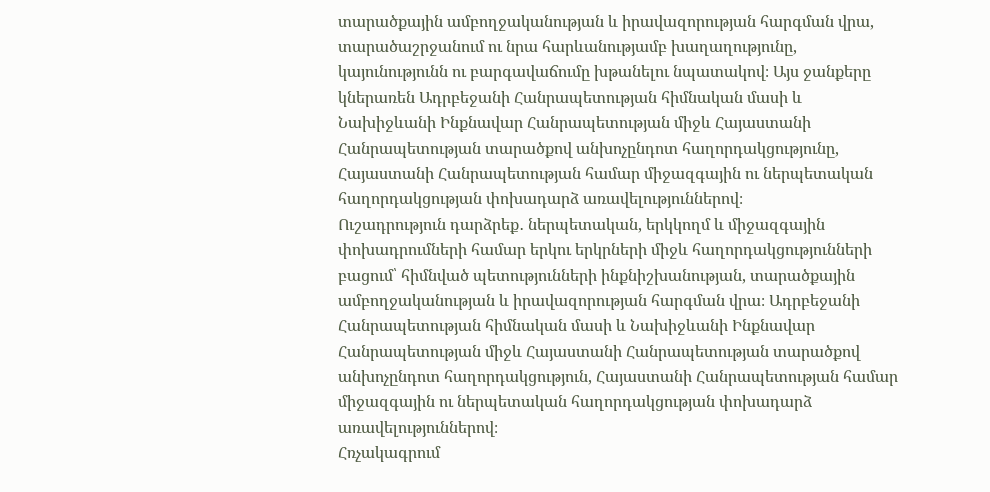տարածքային ամբողջականության և իրավազորության հարգման վրա, տարածաշրջանում ու նրա հարևանությամբ խաղաղությունը, կայունությունն ու բարգավաճումը խթանելու նպատակով։ Այս ջանքերը կներառեն Ադրբեջանի Հանրապետության հիմնական մասի և Նախիջևանի Ինքնավար Հանրապետության միջև Հայաստանի Հանրապետության տարածքով անխոչընդոտ հաղորդակցությունը, Հայաստանի Հանրապետության համար միջազգային ու ներպետական հաղորդակցության փոխադարձ առավելություններով։
Ուշադրություն դարձրեք․ ներպետական, երկկողմ և միջազգային փոխադրումների համար երկու երկրների միջև հաղորդակցությունների բացում՝ հիմնված պետությունների ինքնիշխանության, տարածքային ամբողջականության և իրավազորության հարգման վրա։ Ադրբեջանի Հանրապետության հիմնական մասի և Նախիջևանի Ինքնավար Հանրապետության միջև Հայաստանի Հանրապետության տարածքով անխոչընդոտ հաղորդակցություն, Հայաստանի Հանրապետության համար միջազգային ու ներպետական հաղորդակցության փոխադարձ առավելություններով։
Հռչակագրում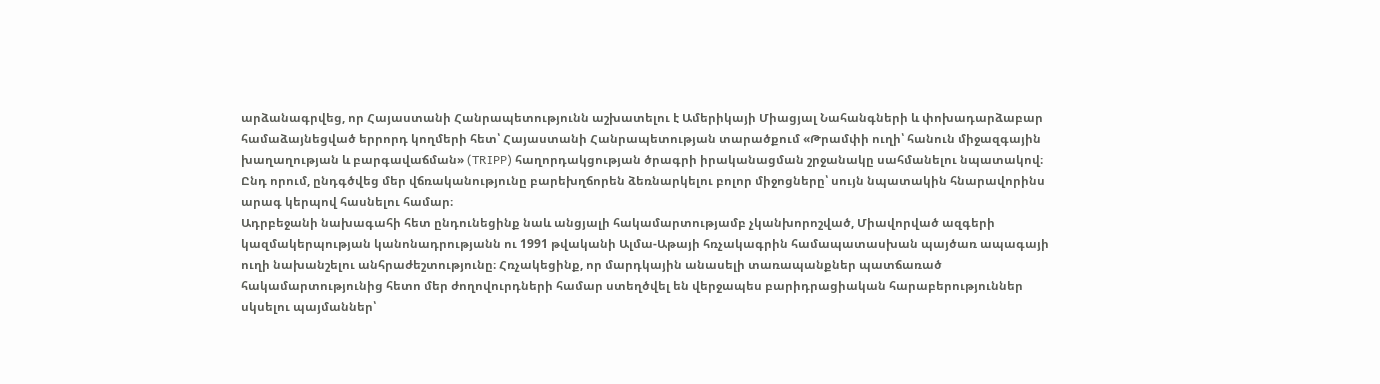արձանագրվեց, որ Հայաստանի Հանրապետությունն աշխատելու է Ամերիկայի Միացյալ Նահանգների և փոխադարձաբար համաձայնեցված երրորդ կողմերի հետ՝ Հայաստանի Հանրապետության տարածքում «Թրամփի ուղի՝ հանուն միջազգային խաղաղության և բարգավաճման» (TRIPP) հաղորդակցության ծրագրի իրականացման շրջանակը սահմանելու նպատակով։ Ընդ որում, ընդգծվեց մեր վճռականությունը բարեխղճորեն ձեռնարկելու բոլոր միջոցները՝ սույն նպատակին հնարավորինս արագ կերպով հասնելու համար։
Ադրբեջանի նախագահի հետ ընդունեցինք նաև անցյալի հակամարտությամբ չկանխորոշված, Միավորված ազգերի կազմակերպության կանոնադրությանն ու 1991 թվականի Ալմա-Աթայի հռչակագրին համապատասխան պայծառ ապագայի ուղի նախանշելու անհրաժեշտությունը։ Հռչակեցինք, որ մարդկային անասելի տառապանքներ պատճառած հակամարտությունից հետո մեր ժողովուրդների համար ստեղծվել են վերջապես բարիդրացիական հարաբերություններ սկսելու պայմաններ՝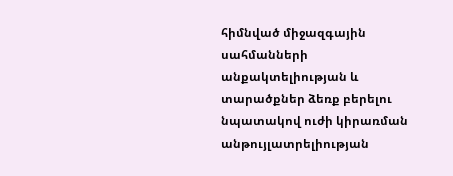հիմնված միջազգային սահմանների անքակտելիության և տարածքներ ձեռք բերելու նպատակով ուժի կիրառման անթույլատրելիության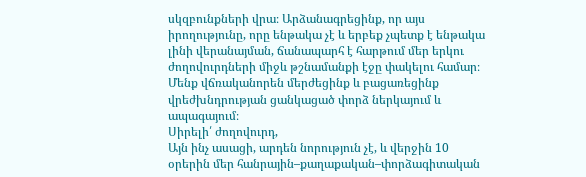սկզբունքների վրա։ Արձանագրեցինք, որ այս իրողությունը, որը ենթակա չէ և երբեք չպետք է ենթակա լինի վերանայման, ճանապարհ է հարթում մեր երկու ժողովուրդների միջև թշնամանքի էջը փակելու համար։ Մենք վճռականորեն մերժեցինք և բացառեցինք վրեժխնդրության ցանկացած փորձ ներկայում և ապագայում։
Սիրելի՛ ժողովուրդ,
Այն ինչ ասացի, արդեն նորություն չէ, և վերջին 10 օրերին մեր հանրային–քաղաքական–փորձագիտական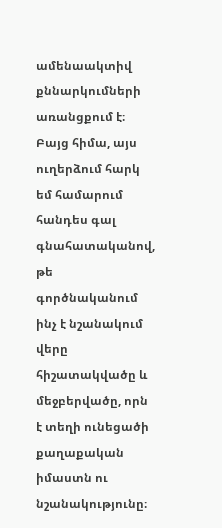ամենաակտիվ քննարկումների առանցքում է։ Բայց հիմա, այս ուղերձում հարկ եմ համարում հանդես գալ գնահատականով, թե գործնականում ինչ է նշանակում վերը հիշատակվածը և մեջբերվածը, որն է տեղի ունեցածի քաղաքական իմաստն ու նշանակությունը։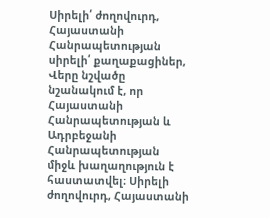Սիրելի՛ ժողովուրդ, Հայաստանի Հանրապետության սիրելի՛ քաղաքացիներ,
Վերը նշվածը նշանակում է, որ Հայաստանի Հանրապետության և Ադրբեջանի Հանրապետության միջև խաղաղություն է հաստատվել։ Սիրելի ժողովուրդ, Հայաստանի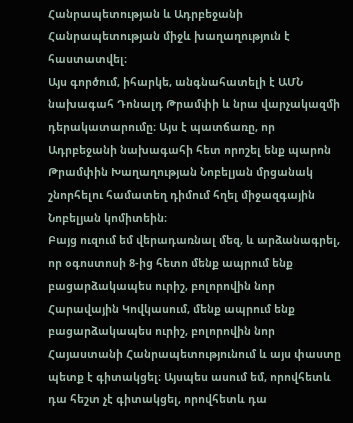Հանրապետության և Ադրբեջանի Հանրապետության միջև խաղաղություն է հաստատվել։
Այս գործում, իհարկե, անգնահատելի է ԱՄՆ նախագահ Դոնալդ Թրամփի և նրա վարչակազմի դերակատարումը։ Այս է պատճառը, որ Ադրբեջանի նախագահի հետ որոշել ենք պարոն Թրամփին Խաղաղության Նոբելյան մրցանակ շնորհելու համատեղ դիմում հղել միջազգային Նոբելյան կոմիտեին։
Բայց ուզում եմ վերադառնալ մեզ, և արձանագրել, որ օգոստոսի 8-ից հետո մենք ապրում ենք բացարձակապես ուրիշ, բոլորովին նոր Հարավային Կովկասում, մենք ապրում ենք բացարձակապես ուրիշ, բոլորովին նոր Հայաստանի Հանրապետությունում և այս փաստը պետք է գիտակցել։ Այսպես ասում եմ, որովհետև դա հեշտ չէ գիտակցել, որովհետև դա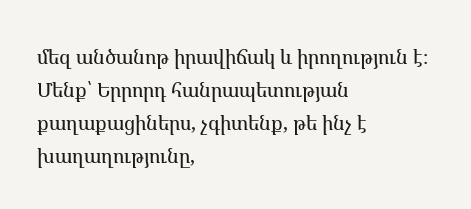մեզ անծանոթ իրավիճակ և իրողություն է։
Մենք՝ Երրորդ հանրապետության քաղաքացիներս, չգիտենք, թե ինչ է խաղաղությունը,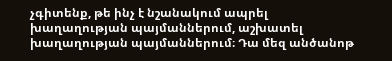չգիտենք, թե ինչ է նշանակում ապրել խաղաղության պայմաններում, աշխատել խաղաղության պայմաններում։ Դա մեզ անծանոթ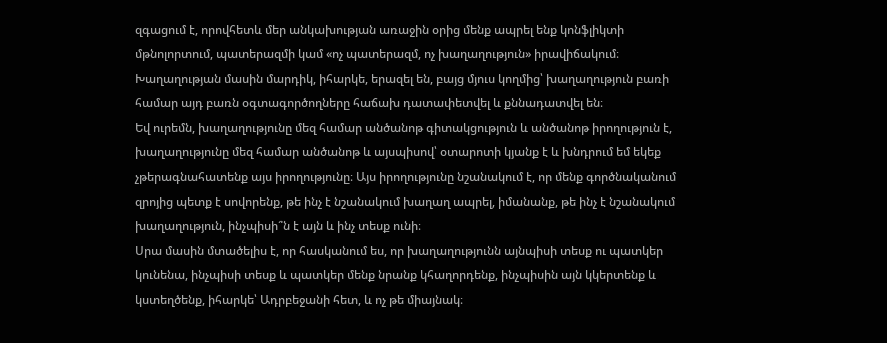զգացում է, որովհետև մեր անկախության առաջին օրից մենք ապրել ենք կոնֆլիկտի մթնոլորտում, պատերազմի կամ «ոչ պատերազմ, ոչ խաղաղություն» իրավիճակում։
Խաղաղության մասին մարդիկ, իհարկե, երազել են, բայց մյուս կողմից՝ խաղաղություն բառի համար այդ բառն օգտագործողները հաճախ դատափետվել և քննադատվել են։
Եվ ուրեմն, խաղաղությունը մեզ համար անծանոթ գիտակցություն և անծանոթ իրողություն է, խաղաղությունը մեզ համար անծանոթ և այսպիսով՝ օտարոտի կյանք է և խնդրում եմ եկեք չթերագնահատենք այս իրողությունը։ Այս իրողությունը նշանակում է, որ մենք գործնականում զրոյից պետք է սովորենք, թե ինչ է նշանակում խաղաղ ապրել, իմանանք, թե ինչ է նշանակում խաղաղություն, ինչպիսի՞ն է այն և ինչ տեսք ունի։
Սրա մասին մտածելիս է, որ հասկանում ես, որ խաղաղությունն այնպիսի տեսք ու պատկեր կունենա, ինչպիսի տեսք և պատկեր մենք նրանք կհաղորդենք, ինչպիսին այն կկերտենք և կստեղծենք, իհարկե՝ Ադրբեջանի հետ, և ոչ թե միայնակ։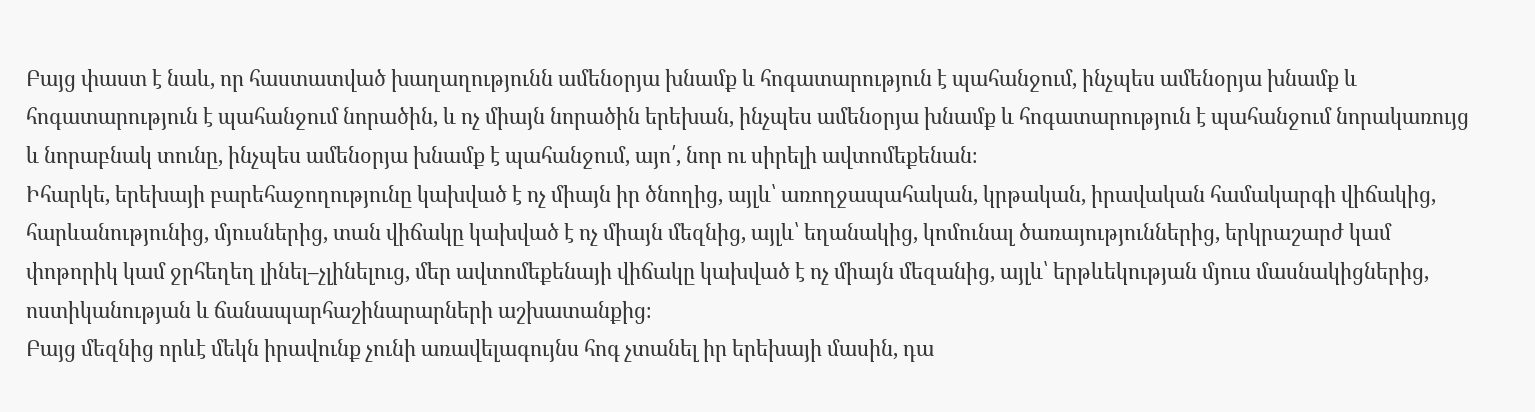Բայց փաստ է նաև, որ հաստատված խաղաղությունն ամենօրյա խնամք և հոգատարություն է պահանջում, ինչպես ամենօրյա խնամք և հոգատարություն է պահանջում նորածին, և ոչ միայն նորածին երեխան, ինչպես ամենօրյա խնամք և հոգատարություն է պահանջում նորակառույց և նորաբնակ տունը, ինչպես ամենօրյա խնամք է պահանջում, այո՛, նոր ու սիրելի ավտոմեքենան։
Իհարկե, երեխայի բարեհաջողությունը կախված է ոչ միայն իր ծնողից, այլև՝ առողջապահական, կրթական, իրավական համակարգի վիճակից, հարևանությունից, մյուսներից, տան վիճակը կախված է ոչ միայն մեզնից, այլև՝ եղանակից, կոմունալ ծառայություններից, երկրաշարժ կամ փոթորիկ կամ ջրհեղեղ լինել–չլինելուց, մեր ավտոմեքենայի վիճակը կախված է ոչ միայն մեզանից, այլև՝ երթևեկության մյուս մասնակիցներից, ոստիկանության և ճանապարհաշինարարների աշխատանքից։
Բայց մեզնից որևէ մեկն իրավունք չունի առավելագույնս հոգ չտանել իր երեխայի մասին, դա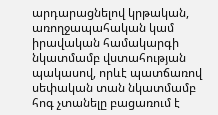արդարացնելով կրթական, առողջապահական կամ իրավական համակարգի նկատմամբ վստահության պակասով, որևէ պատճառով սեփական տան նկատմամբ հոգ չտանելը բացառում է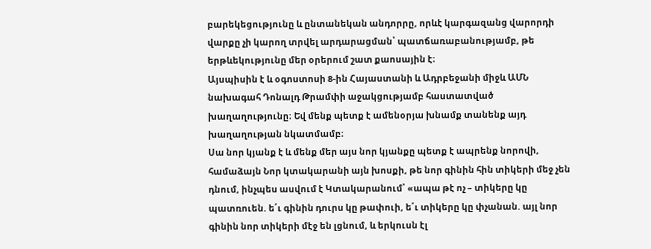բարեկեցությունը և ընտանեկան անդորրը, որևէ կարգազանց վարորդի վարքը չի կարող տրվել արդարացման՝ պատճառաբանությամբ, թե երթևեկությունը մեր օրերում շատ քաոսային է։
Այսպիսին է և օգոստոսի 8-ին Հայաստանի և Ադրբեջանի միջև ԱՄՆ նախագահ Դոնալդ Թրամփի աջակցությամբ հաստատված խաղաղությունը։ Եվ մենք պետք է ամենօրյա խնամք տանենք այդ խաղաղության նկատմամբ։
Սա նոր կյանք է և մենք մեր այս նոր կյանքը պետք է ապրենք նորովի, համաձայն Նոր կտակարանի այն խոսքի, թե նոր գինին հին տիկերի մեջ չեն դնում, ինչպես ասվում է Կտակարանում՝ «ապա թէ ոչ – տիկերը կը պատռուեն. ե՛ւ գինին դուրս կը թափուի, ե՛ւ տիկերը կը փչանան. այլ նոր գինին նոր տիկերի մէջ են լցնում, և երկուսն էլ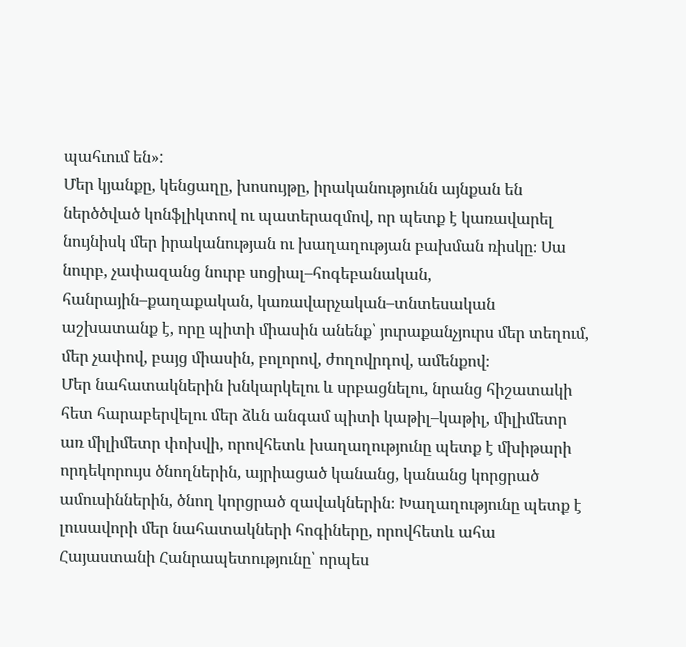պահւում են»:
Մեր կյանքը, կենցաղը, խոսույթը, իրականությունն այնքան են ներծծված կոնֆլիկտով ու պատերազմով, որ պետք է կառավարել նույնիսկ մեր իրականության ու խաղաղության բախման ռիսկը։ Սա նուրբ, չափազանց նուրբ սոցիալ–հոգեբանական, հանրային–քաղաքական, կառավարչական–տնտեսական աշխատանք է, որը պիտի միասին անենք՝ յուրաքանչյուրս մեր տեղում, մեր չափով, բայց միասին, բոլորով, ժողովրդով, ամենքով։
Մեր նահատակներին խնկարկելու և սրբացնելու, նրանց հիշատակի հետ հարաբերվելու մեր ձևն անգամ պիտի կաթիլ–կաթիլ, միլիմետր առ միլիմետր փոխվի, որովհետև խաղաղությունը պետք է մխիթարի որդեկորույս ծնողներին, այրիացած կանանց, կանանց կորցրած ամուսիններին, ծնող կորցրած զավակներին։ Խաղաղությունը պետք է լուսավորի մեր նահատակների հոգիները, որովհետև ահա Հայաստանի Հանրապետությունը՝ որպես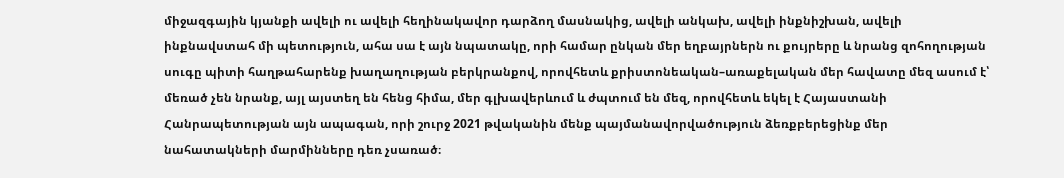միջազգային կյանքի ավելի ու ավելի հեղինակավոր դարձող մասնակից, ավելի անկախ, ավելի ինքնիշխան, ավելի ինքնավստահ մի պետություն, ահա սա է այն նպատակը, որի համար ընկան մեր եղբայրներն ու քույրերը և նրանց զոհողության սուգը պիտի հաղթահարենք խաղաղության բերկրանքով, որովհետև քրիստոնեական–առաքելական մեր հավատը մեզ ասում է՝ մեռած չեն նրանք, այլ այստեղ են հենց հիմա, մեր գլխավերևում և ժպտում են մեզ, որովհետև եկել է Հայաստանի Հանրապետության այն ապագան, որի շուրջ 2021 թվականին մենք պայմանավորվածություն ձեռքբերեցինք մեր նահատակների մարմինները դեռ չսառած։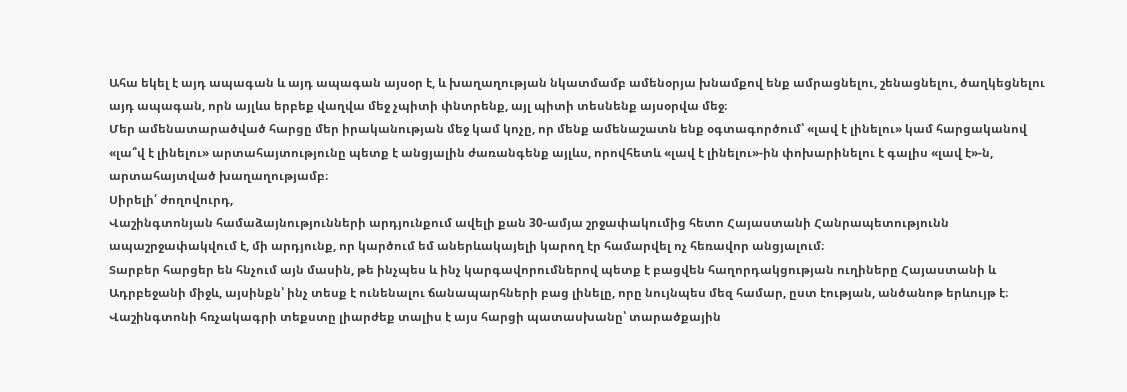Ահա եկել է այդ ապագան և այդ ապագան այսօր է, և խաղաղության նկատմամբ ամենօրյա խնամքով ենք ամրացնելու, շենացնելու, ծաղկեցնելու այդ ապագան, որն այլևս երբեք վաղվա մեջ չպիտի փնտրենք, այլ պիտի տեսնենք այսօրվա մեջ։
Մեր ամենատարածված հարցը մեր իրականության մեջ կամ կոչը, որ մենք ամենաշատն ենք օգտագործում՝ «լավ է լինելու» կամ հարցականով «լա՞վ է լինելու» արտահայտությունը պետք է անցյալին ժառանգենք այլևս, որովհետև «լավ է լինելու»-ին փոխարինելու է գալիս «լավ է»-ն, արտահայտված խաղաղությամբ։
Սիրելի՛ ժողովուրդ,
Վաշինգտոնյան համաձայնությունների արդյունքում ավելի քան 30-ամյա շրջափակումից հետո Հայաստանի Հանրապետությունն ապաշրջափակվում է, մի արդյունք, որ կարծում եմ աներևակայելի կարող էր համարվել ոչ հեռավոր անցյալում։
Տարբեր հարցեր են հնչում այն մասին, թե ինչպես և ինչ կարգավորումներով պետք է բացվեն հաղորդակցության ուղիները Հայաստանի և Ադրբեջանի միջև, այսինքն՝ ինչ տեսք է ունենալու ճանապարհների բաց լինելը, որը նույնպես մեզ համար, ըստ էության, անծանոթ երևույթ է։
Վաշինգտոնի հռչակագրի տեքստը լիարժեք տալիս է այս հարցի պատասխանը՝ տարածքային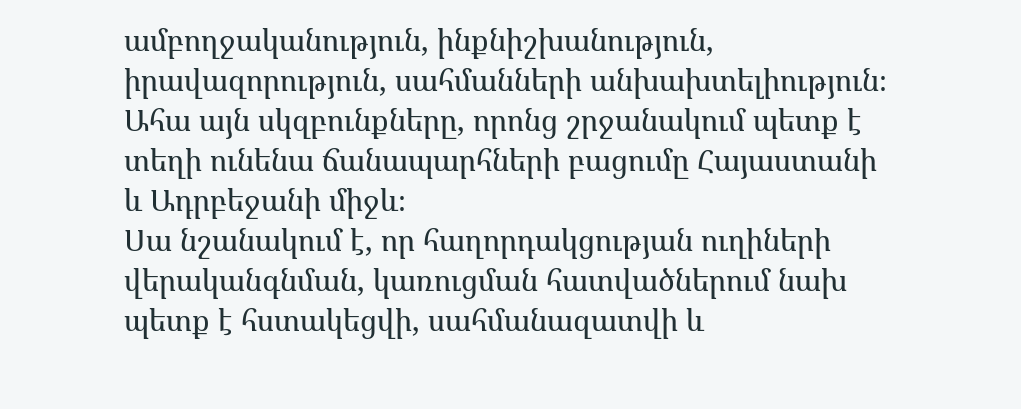ամբողջականություն, ինքնիշխանություն, իրավազորություն, սահմանների անխախտելիություն։ Ահա այն սկզբունքները, որոնց շրջանակում պետք է տեղի ունենա ճանապարհների բացումը Հայաստանի և Ադրբեջանի միջև։
Սա նշանակում է, որ հաղորդակցության ուղիների վերականգնման, կառուցման հատվածներում նախ պետք է հստակեցվի, սահմանազատվի և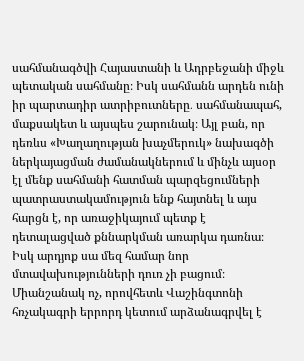սահմանագծվի Հայաստանի և Ադրբեջանի միջև պետական սահմանը։ Իսկ սահմանն արդեն ունի իր պարտադիր ատրիբուտները․ սահմանապահ, մաքսակետ և այսպես շարունակ։ Այլ բան, որ դեռևս «Խաղաղության խաչմերուկ» նախագծի ներկայացման ժամանակներում և մինչև այսօր էլ մենք սահմանի հատման պարզեցումների պատրաստակամություն ենք հայտնել և այս հարցն է, որ առաջիկայում պետք է դետալացված քննարկման առարկա դառնա։
Իսկ արդյոք սա մեզ համար նոր մտավախությունների դուռ չի բացում։ Միանշանակ ոչ, որովհետև Վաշինգտոնի հռչակագրի երրորդ կետում արձանագրվել է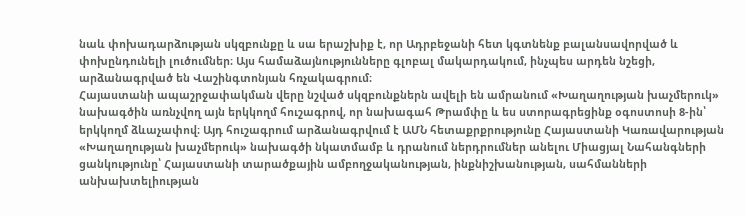նաև փոխադարձության սկզբունքը և սա երաշխիք է, որ Ադրբեջանի հետ կգտնենք բալանսավորված և փոխընդունելի լուծումներ։ Այս համաձայնությունները գլոբալ մակարդակում, ինչպես արդեն նշեցի, արձանագրված են Վաշինգտոնյան հռչակագրում։
Հայաստանի ապաշրջափակման վերը նշված սկզբունքներն ավելի են ամրանում «Խաղաղության խաչմերուկ» նախագծին առնչվող այն երկկողմ հուշագրով, որ նախագահ Թրամփը և ես ստորագրեցինք օգոստոսի 8-ին՝ երկկողմ ձևաչափով։ Այդ հուշագրում արձանագրվում է ԱՄՆ հետաքրքրությունը Հայաստանի Կառավարության «Խաղաղության խաչմերուկ» նախագծի նկատմամբ և դրանում ներդրումներ անելու Միացյալ Նահանգների ցանկությունը՝ Հայաստանի տարածքային ամբողջականության, ինքնիշխանության, սահմանների անխախտելիության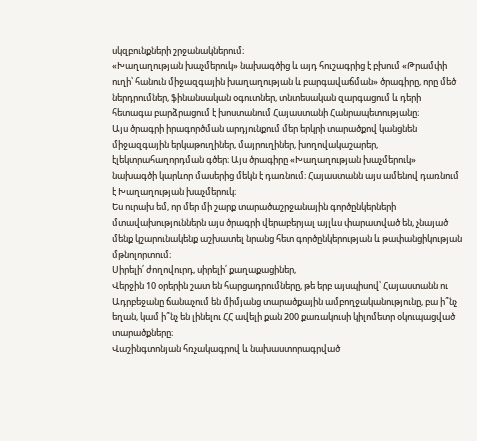սկզբունքների շրջանակներում։
«Խաղաղության խաչմերուկ» նախագծից և այդ հուշագրից է բխում «Թրամփի ուղի՝ հանուն միջազգային խաղաղության և բարգավաճման» ծրագիրը, որը մեծ ներդրումներ, ֆինանսական օգուտներ, տնտեսական զարգացում և դերի հետագա բարձրացում է խոստանում Հայաստանի Հանրապետությանը։
Այս ծրագրի իրագործման արդյունքում մեր երկրի տարածքով կանցնեն միջազգային երկաթուղիներ, մայրուղիներ, խողովակաշարեր, էլեկտրահաղորդման գծեր։ Այս ծրագիրը «Խաղաղության խաչմերուկ» նախագծի կարևոր մասերից մեկն է դառնում։ Հայաստանն այս ամենով դառնում է Խաղաղության խաչմերուկ։
Ես ուրախ եմ, որ մեր մի շարք տարածաշրջանային գործընկերների մտավախություններն այս ծրագրի վերաբերյալ այլևս փարատված են, չնայած մենք կշարունակենք աշխատել նրանց հետ գործընկերության և թափանցիկության մթնոլորտում։
Սիրելի՛ ժողովուրդ, սիրելի՛ քաղաքացիներ,
Վերջին 10 օրերին շատ են հարցադրումները, թե երբ այսպիսով՝ Հայաստանն ու Ադրբեջանը ճանաչում են միմյանց տարածքային ամբողջականությունը, բա ի՞նչ եղան, կամ ի՞նչ են լինելու ՀՀ ավելի քան 200 քառակուսի կիլոմետր օկուպացված տարածքները։
Վաշինգտոնյան հռչակագրով և նախաստորագրված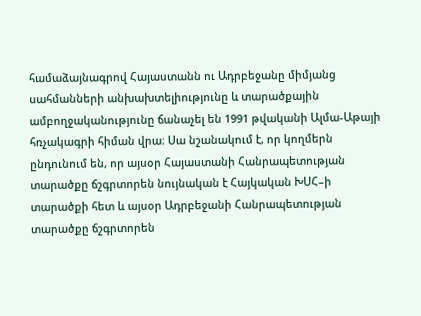համաձայնագրով Հայաստանն ու Ադրբեջանը միմյանց սահմանների անխախտելիությունը և տարածքային ամբողջականությունը ճանաչել են 1991 թվականի Ալմա-Աթայի հռչակագրի հիման վրա։ Սա նշանակում է, որ կողմերն ընդունում են, որ այսօր Հայաստանի Հանրապետության տարածքը ճշգրտորեն նույնական է Հայկական ԽՍՀ–ի տարածքի հետ և այսօր Ադրբեջանի Հանրապետության տարածքը ճշգրտորեն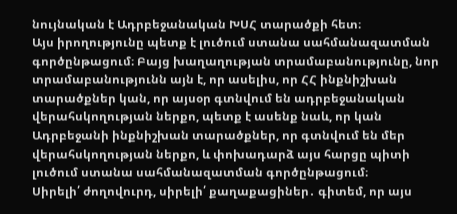նույնական է Ադրբեջանական ԽՍՀ տարածքի հետ։
Այս իրողությունը պետք է լուծում ստանա սահմանազատման գործընթացում։ Բայց խաղաղության տրամաբանությունը, նոր տրամաբանությունն այն է, որ ասելիս, որ ՀՀ ինքնիշխան տարածքներ կան, որ այսօր գտնվում են ադրբեջանական վերահսկողության ներքո, պետք է ասենք նաև, որ կան Ադրբեջանի ինքնիշխան տարածքներ, որ գտնվում են մեր վերահսկողության ներքո, և փոխադարձ այս հարցը պիտի լուծում ստանա սահմանազատման գործընթացում։
Սիրելի՛ ժողովուրդ, սիրելի՛ քաղաքացիներ․ գիտեմ, որ այս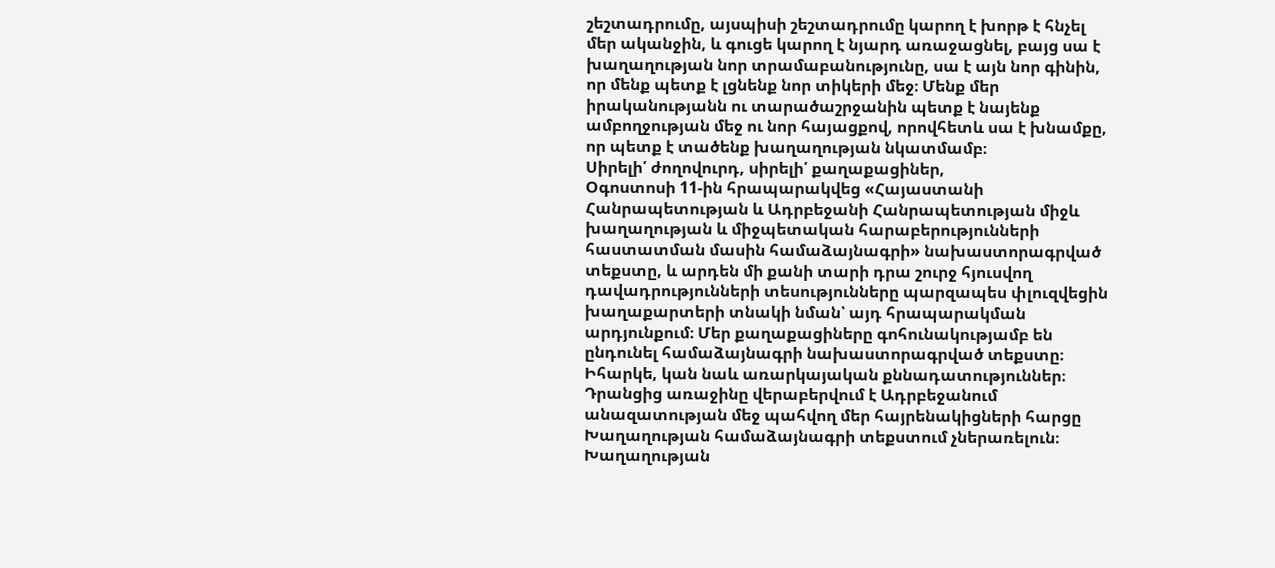շեշտադրումը, այսպիսի շեշտադրումը կարող է խորթ է հնչել մեր ականջին, և գուցե կարող է նյարդ առաջացնել, բայց սա է խաղաղության նոր տրամաբանությունը, սա է այն նոր գինին, որ մենք պետք է լցնենք նոր տիկերի մեջ։ Մենք մեր իրականությանն ու տարածաշրջանին պետք է նայենք ամբողջության մեջ ու նոր հայացքով, որովհետև սա է խնամքը, որ պետք է տածենք խաղաղության նկատմամբ։
Սիրելի՛ ժողովուրդ, սիրելի՛ քաղաքացիներ,
Օգոստոսի 11-ին հրապարակվեց «Հայաստանի Հանրապետության և Ադրբեջանի Հանրապետության միջև խաղաղության և միջպետական հարաբերությունների հաստատման մասին համաձայնագրի» նախաստորագրված տեքստը, և արդեն մի քանի տարի դրա շուրջ հյուսվող դավադրությունների տեսությունները պարզապես փլուզվեցին խաղաքարտերի տնակի նման՝ այդ հրապարակման արդյունքում։ Մեր քաղաքացիները գոհունակությամբ են ընդունել համաձայնագրի նախաստորագրված տեքստը։ Իհարկե, կան նաև առարկայական քննադատություններ։
Դրանցից առաջինը վերաբերվում է Ադրբեջանում անազատության մեջ պահվող մեր հայրենակիցների հարցը Խաղաղության համաձայնագրի տեքստում չներառելուն։
Խաղաղության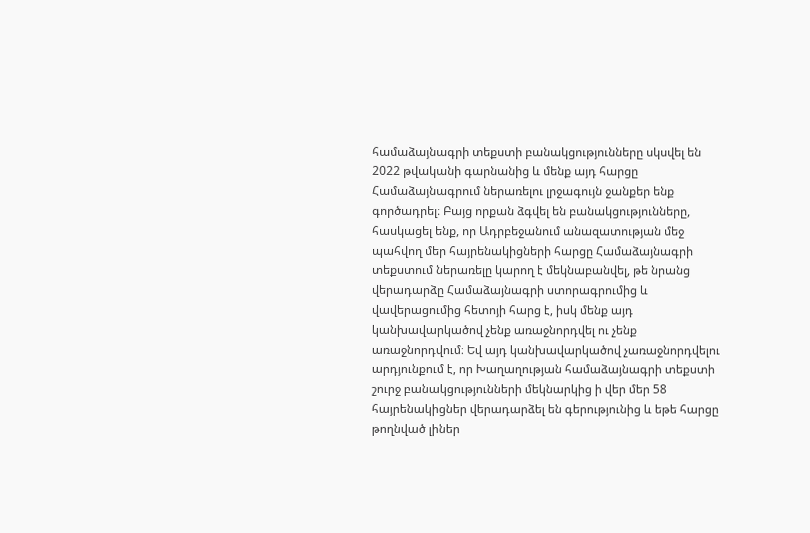համաձայնագրի տեքստի բանակցությունները սկսվել են 2022 թվականի գարնանից և մենք այդ հարցը Համաձայնագրում ներառելու լրջագույն ջանքեր ենք գործադրել։ Բայց որքան ձգվել են բանակցությունները, հասկացել ենք, որ Ադրբեջանում անազատության մեջ պահվող մեր հայրենակիցների հարցը Համաձայնագրի տեքստում ներառելը կարող է մեկնաբանվել, թե նրանց վերադարձը Համաձայնագրի ստորագրումից և վավերացումից հետոյի հարց է, իսկ մենք այդ կանխավարկածով չենք առաջնորդվել ու չենք առաջնորդվում։ Եվ այդ կանխավարկածով չառաջնորդվելու արդյունքում է, որ Խաղաղության համաձայնագրի տեքստի շուրջ բանակցությունների մեկնարկից ի վեր մեր 58 հայրենակիցներ վերադարձել են գերությունից և եթե հարցը թողնված լիներ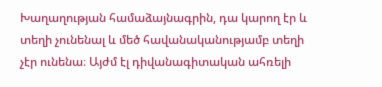Խաղաղության համաձայնագրին, դա կարող էր և տեղի չունենալ և մեծ հավանականությամբ տեղի չէր ունենա։ Այժմ էլ դիվանագիտական ահռելի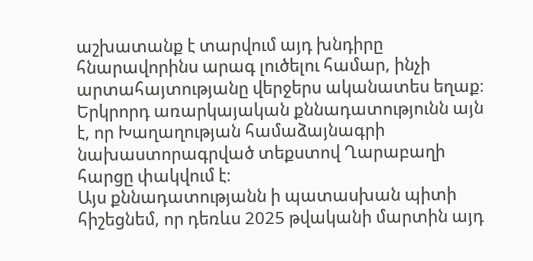աշխատանք է տարվում այդ խնդիրը հնարավորինս արագ լուծելու համար, ինչի արտահայտությանը վերջերս ականատես եղաք։
Երկրորդ առարկայական քննադատությունն այն է, որ Խաղաղության համաձայնագրի նախաստորագրված տեքստով Ղարաբաղի հարցը փակվում է։
Այս քննադատությանն ի պատասխան պիտի հիշեցնեմ, որ դեռևս 2025 թվականի մարտին այդ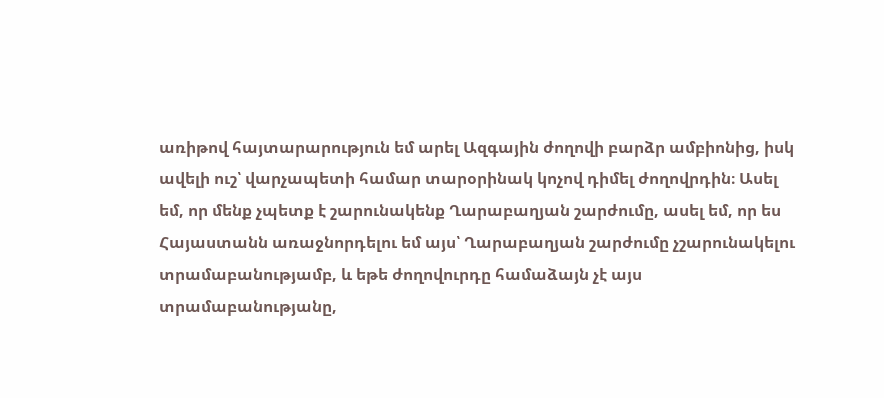առիթով հայտարարություն եմ արել Ազգային ժողովի բարձր ամբիոնից, իսկ ավելի ուշ՝ վարչապետի համար տարօրինակ կոչով դիմել ժողովրդին։ Ասել եմ, որ մենք չպետք է շարունակենք Ղարաբաղյան շարժումը, ասել եմ, որ ես Հայաստանն առաջնորդելու եմ այս՝ Ղարաբաղյան շարժումը չշարունակելու տրամաբանությամբ, և եթե ժողովուրդը համաձայն չէ այս տրամաբանությանը,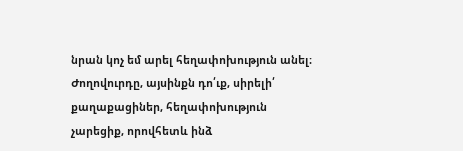նրան կոչ եմ արել հեղափոխություն անել։
Ժողովուրդը, այսինքն դո՛ւք, սիրելի՛ քաղաքացիներ, հեղափոխություն չարեցիք, որովհետև ինձ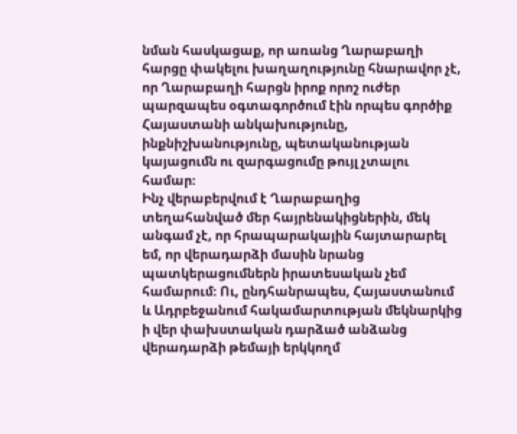նման հասկացաք, որ առանց Ղարաբաղի հարցը փակելու խաղաղությունը հնարավոր չէ, որ Ղարաբաղի հարցն իրոք որոշ ուժեր պարզապես օգտագործում էին որպես գործիք Հայաստանի անկախությունը, ինքնիշխանությունը, պետականության կայացումն ու զարգացումը թույլ չտալու համար։
Ինչ վերաբերվում է Ղարաբաղից տեղահանված մեր հայրենակիցներին, մեկ անգամ չէ, որ հրապարակային հայտարարել եմ, որ վերադարձի մասին նրանց պատկերացումներն իրատեսական չեմ համարում։ Ու, ընդհանրապես, Հայաստանում և Ադրբեջանում հակամարտության մեկնարկից ի վեր փախստական դարձած անձանց վերադարձի թեմայի երկկողմ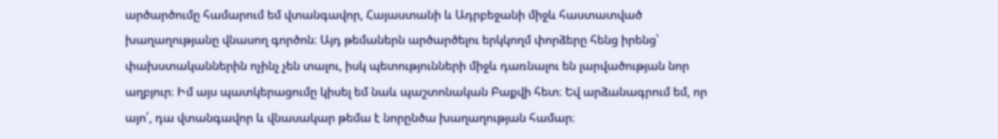արծարծումը համարում եմ վտանգավոր, Հայաստանի և Ադրբեջանի միջև հաստատված խաղաղությանը վնասող գործոն։ Այդ թեմաներն արծարծելու երկկողմ փորձերը հենց իրենց՝ փախստականներին ոչինչ չեն տալու, իսկ պետությունների միջև դառնալու են լարվածության նոր աղբյուր։ Իմ այս պատկերացումը կիսել եմ նաև պաշտոնական Բաքվի հետ։ Եվ արձանագրում եմ, որ այո՛, դա վտանգավոր և վնասակար թեմա է նորընծա խաղաղության համար։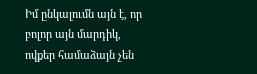Իմ ընկալումն այն է, որ բոլոր այն մարդիկ, ովքեր համաձայն չեն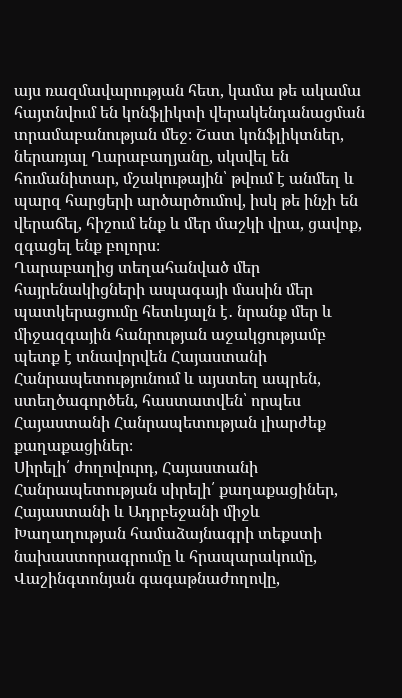այս ռազմավարության հետ, կամա թե ակամա հայտնվում են կոնֆլիկտի վերակենդանացման տրամաբանության մեջ։ Շատ կոնֆլիկտներ, ներառյալ Ղարաբաղյանը, սկսվել են հումանիտար, մշակութային՝ թվում է անմեղ և պարզ հարցերի արծարծումով, իսկ թե ինչի են վերաճել, հիշում ենք և մեր մաշկի վրա, ցավոք, զգացել ենք բոլորս։
Ղարաբաղից տեղահանված մեր հայրենակիցների ապագայի մասին մեր պատկերացումը հետևյալն է․ նրանք մեր և միջազգային հանրության աջակցությամբ պետք է տնավորվեն Հայաստանի Հանրապետությունում և այստեղ ապրեն, ստեղծագործեն, հաստատվեն՝ որպես Հայաստանի Հանրապետության լիարժեք քաղաքացիներ։
Սիրելի՛ ժողովուրդ, Հայաստանի Հանրապետության սիրելի՛ քաղաքացիներ,
Հայաստանի և Ադրբեջանի միջև Խաղաղության համաձայնագրի տեքստի նախաստորագրումը և հրապարակումը, Վաշինգտոնյան գագաթնաժողովը,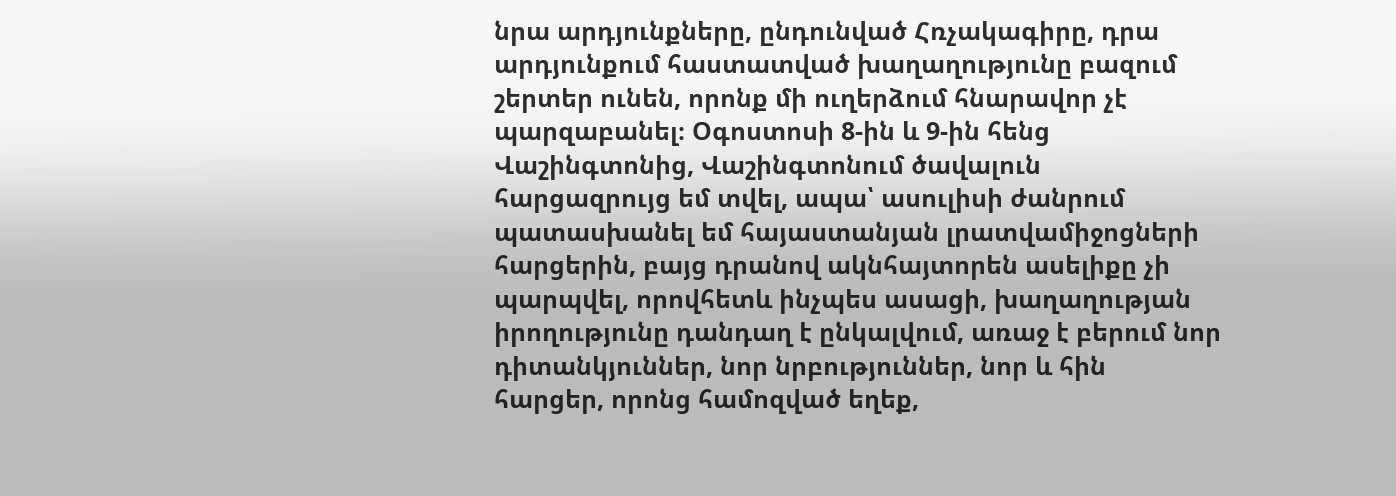նրա արդյունքները, ընդունված Հռչակագիրը, դրա արդյունքում հաստատված խաղաղությունը բազում շերտեր ունեն, որոնք մի ուղերձում հնարավոր չէ պարզաբանել։ Օգոստոսի 8-ին և 9-ին հենց Վաշինգտոնից, Վաշինգտոնում ծավալուն հարցազրույց եմ տվել, ապա՝ ասուլիսի ժանրում պատասխանել եմ հայաստանյան լրատվամիջոցների հարցերին, բայց դրանով ակնհայտորեն ասելիքը չի պարպվել, որովհետև ինչպես ասացի, խաղաղության իրողությունը դանդաղ է ընկալվում, առաջ է բերում նոր դիտանկյուններ, նոր նրբություններ, նոր և հին հարցեր, որոնց համոզված եղեք,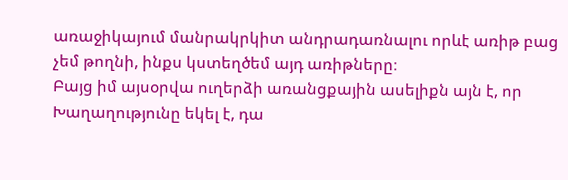առաջիկայում մանրակրկիտ անդրադառնալու որևէ առիթ բաց չեմ թողնի, ինքս կստեղծեմ այդ առիթները։
Բայց իմ այսօրվա ուղերձի առանցքային ասելիքն այն է, որ Խաղաղությունը եկել է, դա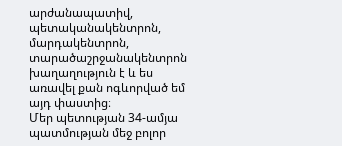արժանապատիվ, պետականակենտրոն, մարդակենտրոն, տարածաշրջանակենտրոն խաղաղություն է և ես առավել քան ոգևորված եմ այդ փաստից։
Մեր պետության 34-ամյա պատմության մեջ բոլոր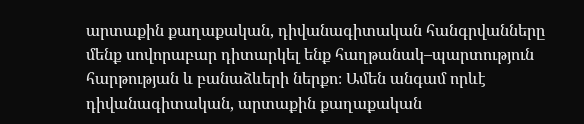արտաքին քաղաքական, դիվանագիտական հանգրվանները մենք սովորաբար դիտարկել ենք հաղթանակ–պարտություն հարթության և բանաձևերի ներքո։ Ամեն անգամ որևէ դիվանագիտական, արտաքին քաղաքական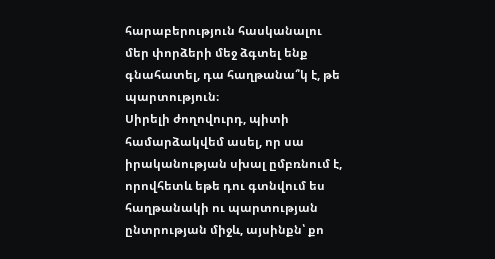հարաբերություն հասկանալու մեր փորձերի մեջ ձգտել ենք գնահատել, դա հաղթանա՞կ է, թե պարտություն։
Սիրելի ժողովուրդ, պիտի համարձակվեմ ասել, որ սա իրականության սխալ ըմբռնում է, որովհետև եթե դու գտնվում ես հաղթանակի ու պարտության ընտրության միջև, այսինքն՝ քո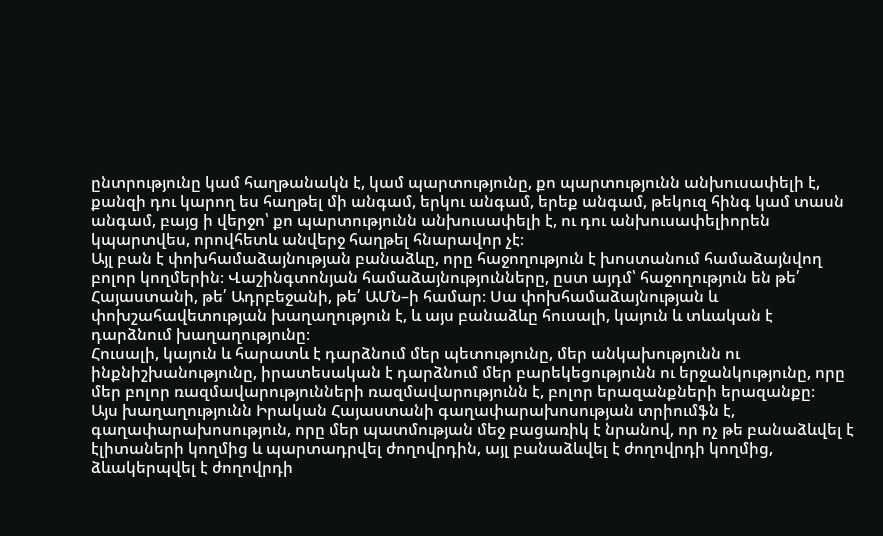ընտրությունը կամ հաղթանակն է, կամ պարտությունը, քո պարտությունն անխուսափելի է, քանզի դու կարող ես հաղթել մի անգամ, երկու անգամ, երեք անգամ, թեկուզ հինգ կամ տասն անգամ, բայց ի վերջո՝ քո պարտությունն անխուսափելի է, ու դու անխուսափելիորեն կպարտվես, որովհետև անվերջ հաղթել հնարավոր չէ։
Այլ բան է փոխհամաձայնության բանաձևը, որը հաջողություն է խոստանում համաձայնվող բոլոր կողմերին։ Վաշինգտոնյան համաձայնությունները, ըստ այդմ՝ հաջողություն են թե՛ Հայաստանի, թե՛ Ադրբեջանի, թե՛ ԱՄՆ–ի համար։ Սա փոխհամաձայնության և փոխշահավետության խաղաղություն է, և այս բանաձևը հուսալի, կայուն և տևական է դարձնում խաղաղությունը։
Հուսալի, կայուն և հարատև է դարձնում մեր պետությունը, մեր անկախությունն ու ինքնիշխանությունը, իրատեսական է դարձնում մեր բարեկեցությունն ու երջանկությունը, որը մեր բոլոր ռազմավարությունների ռազմավարությունն է, բոլոր երազանքների երազանքը։
Այս խաղաղությունն Իրական Հայաստանի գաղափարախոսության տրիումֆն է, գաղափարախոսություն, որը մեր պատմության մեջ բացառիկ է նրանով, որ ոչ թե բանաձևվել է էլիտաների կողմից և պարտադրվել ժողովրդին, այլ բանաձևվել է ժողովրդի կողմից, ձևակերպվել է ժողովրդի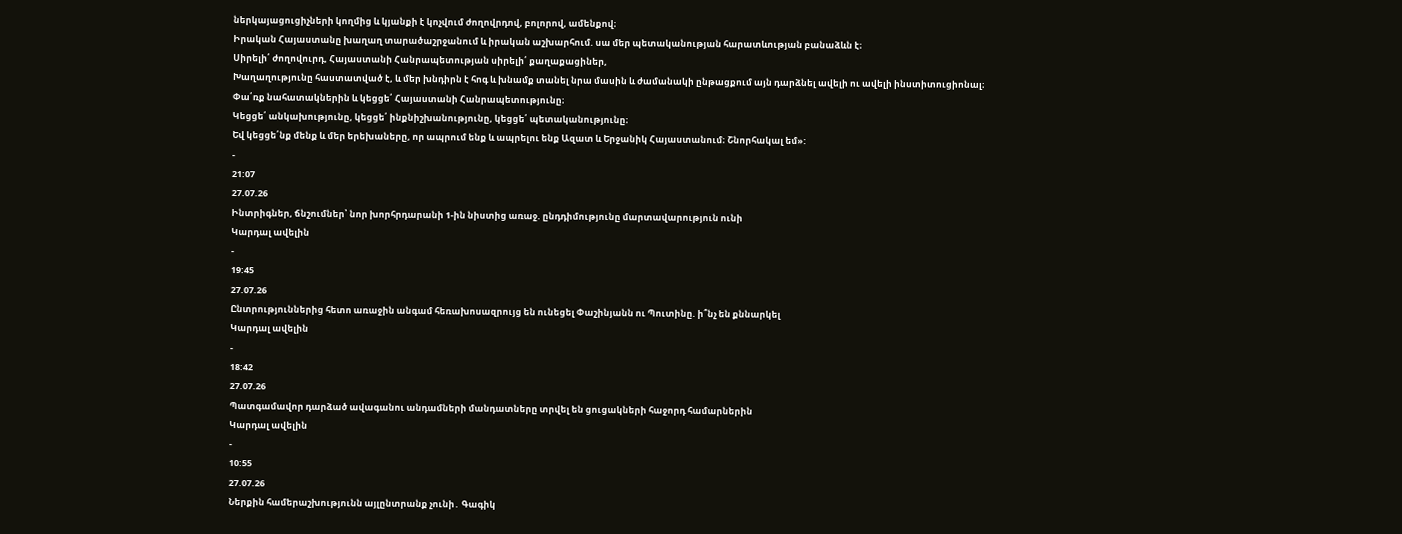ներկայացուցիչների կողմից և կյանքի է կոչվում ժողովրդով, բոլորով, ամենքով։
Իրական Հայաստանը խաղաղ տարածաշրջանում և իրական աշխարհում. սա մեր պետականության հարատևության բանաձևն է։
Սիրելի՛ ժողովուրդ, Հայաստանի Հանրապետության սիրելի՛ քաղաքացիներ,
Խաղաղությունը հաստատված է, և մեր խնդիրն է հոգ և խնամք տանել նրա մասին և ժամանակի ընթացքում այն դարձնել ավելի ու ավելի ինստիտուցիոնալ։
Փա՛ռք նահատակներին և կեցցե՛ Հայաստանի Հանրապետությունը։
Կեցցե՛ անկախությունը, կեցցե՛ ինքնիշխանությունը, կեցցե՛ պետականությունը։
Եվ կեցցե՛նք մենք և մեր երեխաները, որ ապրում ենք և ապրելու ենք Ազատ և Երջանիկ Հայաստանում։ Շնորհակալ եմ»:
-
21:07
27.07.26
Ինտրիգներ, ճնշումներ՝ նոր խորհրդարանի 1-ին նիստից առաջ. ընդդիմությունը մարտավարություն ունի
Կարդալ ավելին
-
19:45
27.07.26
Ընտրություններից հետո առաջին անգամ հեռախոսազրույց են ունեցել Փաշինյանն ու Պուտինը. ի՞նչ են քննարկել
Կարդալ ավելին
-
18:42
27.07.26
Պատգամավոր դարձած ավագանու անդամների մանդատները տրվել են ցուցակների հաջորդ համարներին
Կարդալ ավելին
-
10:55
27.07.26
Ներքին համերաշխությունն այլընտրանք չունի․ Գագիկ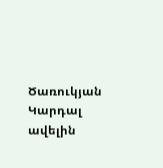Ծառուկյան
Կարդալ ավելին